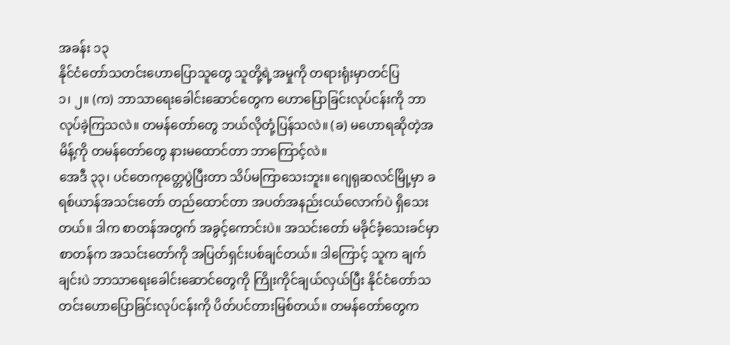အခန်း ၁၃
နိုင်ငံတော်သတင်းဟောပြောသူတွေ သူတို့ရဲ့အမှုကို တရားရုံးမှာတင်ပြ
၁၊ ၂။ (က) ဘာသာရေးခေါင်းဆောင်တွေက ဟောပြောခြင်းလုပ်ငန်းကို ဘာလုပ်ခဲ့ကြသလဲ။ တမန်တော်တွေ ဘယ်လိုတုံ့ပြန်သလဲ။ (ခ) မဟောရဆိုတဲ့အမိန့်ကို တမန်တော်တွေ နားမထောင်တာ ဘာကြောင့်လဲ။
အေဒီ ၃၃၊ ပင်တေကုတ္တေပွဲပြီးတာ သိပ်မကြာသေးဘူး။ ဂျေရုဆလင်မြို့မှာ ခရစ်ယာန်အသင်းတော် တည်ထောင်တာ အပတ်အနည်းငယ်လောက်ပဲ ရှိသေးတယ်။ ဒါက စာတန်အတွက် အခွင့်ကောင်းပဲ။ အသင်းတော် မခိုင်ခံ့သေးခင်မှာ စာတန်က အသင်းတော်ကို အပြတ်ရှင်းပစ်ချင်တယ်။ ဒါကြောင့် သူက ချက်ချင်းပဲ ဘာသာရေးခေါင်းဆောင်တွေကို ကြိုးကိုင်ချယ်လှယ်ပြီး နိုင်ငံတော်သတင်းဟောပြောခြင်းလုပ်ငန်းကို ပိတ်ပင်တားမြစ်တယ်။ တမန်တော်တွေက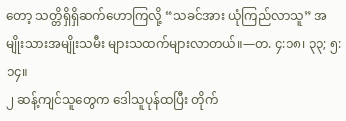တော့ သတ္တိရှိရှိဆက်ဟောကြလို့ “သခင်အား ယုံကြည်လာသူ” အမျိုးသားအမျိုးသမီး များသထက်များလာတယ်။—တ. ၄:၁၈၊ ၃၃; ၅:၁၄။
၂ ဆန့်ကျင်သူတွေက ဒေါသူပုန်ထပြီး တိုက်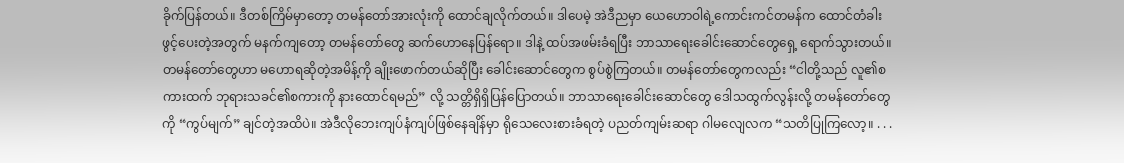ခိုက်ပြန်တယ်။ ဒီတစ်ကြိမ်မှာတော့ တမန်တော်အားလုံးကို ထောင်ချလိုက်တယ်။ ဒါပေမဲ့ အဲဒီညမှာ ယေဟောဝါရဲ့ကောင်းကင်တမန်က ထောင်တံခါးဖွင့်ပေးတဲ့အတွက် မနက်ကျတော့ တမန်တော်တွေ ဆက်ဟောနေပြန်ရော။ ဒါနဲ့ ထပ်အဖမ်းခံရပြီး ဘာသာရေးခေါင်းဆောင်တွေရှေ့ ရောက်သွားတယ်။ တမန်တော်တွေဟာ မဟောရဆိုတဲ့အမိန့်ကို ချိုးဖောက်တယ်ဆိုပြီး ခေါင်းဆောင်တွေက စွပ်စွဲကြတယ်။ တမန်တော်တွေကလည်း “ငါတို့သည် လူ၏စကားထက် ဘုရားသခင်၏စကားကို နားထောင်ရမည်” လို့ သတ္တိရှိရှိပြန်ပြောတယ်။ ဘာသာရေးခေါင်းဆောင်တွေ ဒေါသထွက်လွန်းလို့ တမန်တော်တွေကို “ကွပ်မျက်” ချင်တဲ့အထိပဲ။ အဲဒီလိုဘေးကျပ်နံကျပ်ဖြစ်နေချိန်မှာ ရိုသေလေးစားခံရတဲ့ ပညတ်ကျမ်းဆရာ ဂါမလျေလက “သတိပြုကြလော့။ . . .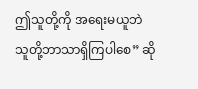ဤသူတို့ကို အရေးမယူဘဲ သူတို့ဘာသာရှိကြပါစေ” ဆို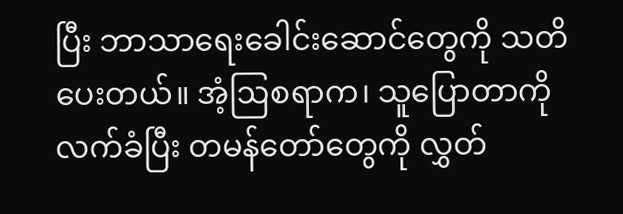ပြီး ဘာသာရေးခေါင်းဆောင်တွေကို သတိပေးတယ်။ အံ့ဩစရာက၊ သူပြောတာကိုလက်ခံပြီး တမန်တော်တွေကို လွှတ်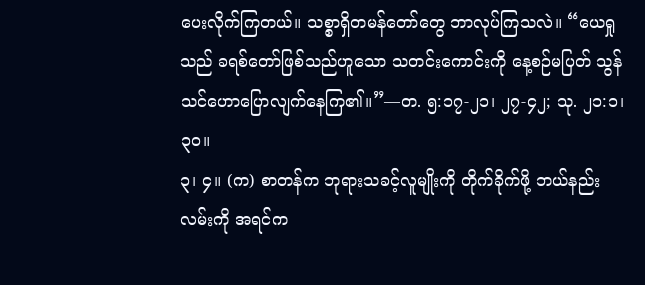ပေးလိုက်ကြတယ်။ သစ္စာရှိတမန်တော်တွေ ဘာလုပ်ကြသလဲ။ “ယေရှုသည် ခရစ်တော်ဖြစ်သည်ဟူသော သတင်းကောင်းကို နေ့စဉ်မပြတ် သွန်သင်ဟောပြောလျက်နေကြ၏။”—တ. ၅:၁၇-၂၁၊ ၂၇-၄၂; သု. ၂၁:၁၊ ၃၀။
၃၊ ၄။ (က) စာတန်က ဘုရားသခင့်လူမျိုးကို တိုက်ခိုက်ဖို့ ဘယ်နည်းလမ်းကို အရင်က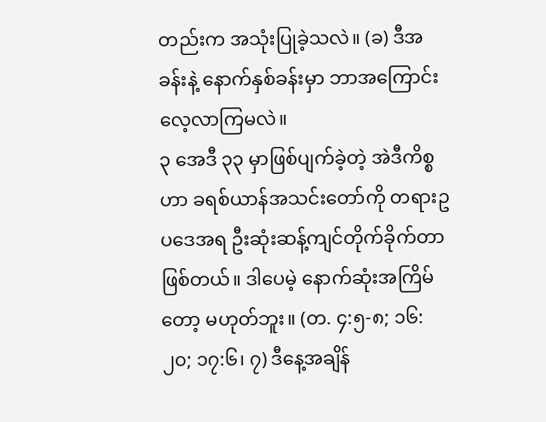တည်းက အသုံးပြုခဲ့သလဲ။ (ခ) ဒီအခန်းနဲ့ နောက်နှစ်ခန်းမှာ ဘာအကြောင်း လေ့လာကြမလဲ။
၃ အေဒီ ၃၃ မှာဖြစ်ပျက်ခဲ့တဲ့ အဲဒီကိစ္စဟာ ခရစ်ယာန်အသင်းတော်ကို တရားဥပဒေအရ ဦးဆုံးဆန့်ကျင်တိုက်ခိုက်တာဖြစ်တယ်။ ဒါပေမဲ့ နောက်ဆုံးအကြိမ်တော့ မဟုတ်ဘူး။ (တ. ၄:၅-၈; ၁၆:၂၀; ၁၇:၆၊ ၇) ဒီနေ့အချိန်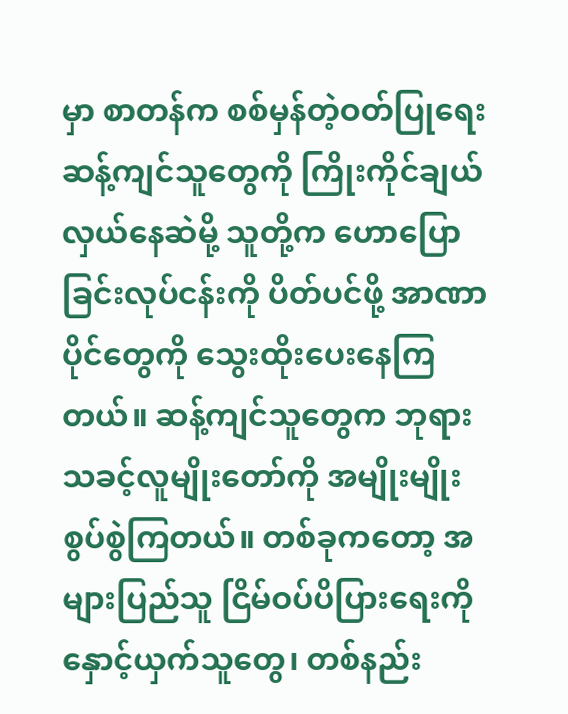မှာ စာတန်က စစ်မှန်တဲ့ဝတ်ပြုရေးဆန့်ကျင်သူတွေကို ကြိုးကိုင်ချယ်လှယ်နေဆဲမို့ သူတို့က ဟောပြောခြင်းလုပ်ငန်းကို ပိတ်ပင်ဖို့ အာဏာပိုင်တွေကို သွေးထိုးပေးနေကြတယ်။ ဆန့်ကျင်သူတွေက ဘုရားသခင့်လူမျိုးတော်ကို အမျိုးမျိုးစွပ်စွဲကြတယ်။ တစ်ခုကတော့ အများပြည်သူ ငြိမ်ဝပ်ပိပြားရေးကို နှောင့်ယှက်သူတွေ၊ တစ်နည်း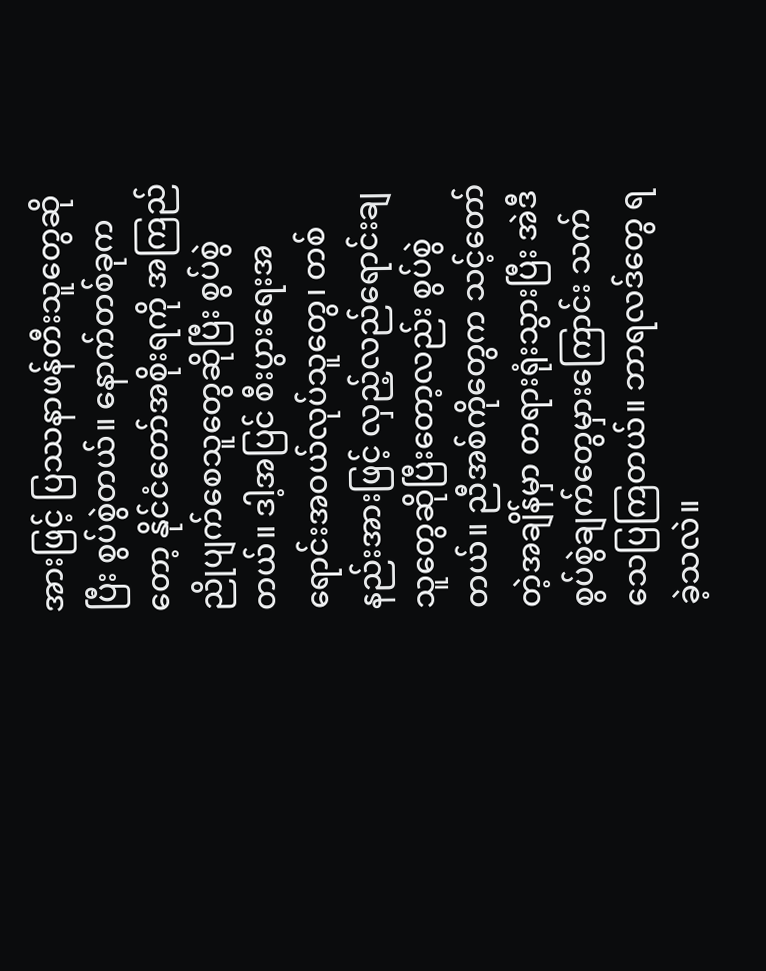အားဖြင့် ပြဿနာဖန်တီးသူတွေဆိုပြီး စွပ်စွဲတယ်။ နောက်တစ်ခုကတော့ နိုင်ငံတော်အစိုးရကို အကြည်ညိုပျက်စေသူတွေဆိုပြီး စွပ်စွဲတယ်။ ဒါ့အပြင် စီးပွားရေးအရောင်းအဝယ်လုပ်သူတွေ၊ တစ်နည်းအားဖြင့် လှည့်လည်ရောင်းချသူတွေဆိုပြီးတော့လည်း စွပ်စွဲတယ်။ ညီအစ်ကိုတွေက သင့်တော်တဲ့အချိန်မှာ တရားရုံးသွားပြီး အဲဒီစွပ်စွဲချက်တွေမှားကြောင်း သက်သေပြကြတယ်။ ဘာရလဒ်တွေ ရခဲ့သလဲ။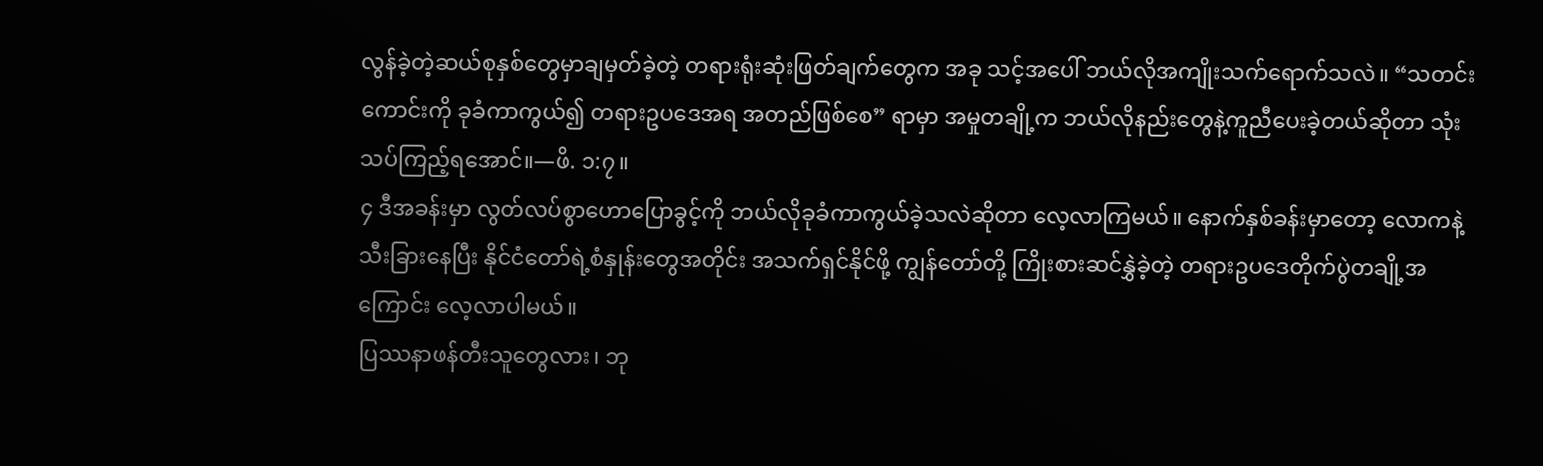လွန်ခဲ့တဲ့ဆယ်စုနှစ်တွေမှာချမှတ်ခဲ့တဲ့ တရားရုံးဆုံးဖြတ်ချက်တွေက အခု သင့်အပေါ် ဘယ်လိုအကျိုးသက်ရောက်သလဲ။ “သတင်းကောင်းကို ခုခံကာကွယ်၍ တရားဥပဒေအရ အတည်ဖြစ်စေ” ရာမှာ အမှုတချို့က ဘယ်လိုနည်းတွေနဲ့ကူညီပေးခဲ့တယ်ဆိုတာ သုံးသပ်ကြည့်ရအောင်။—ဖိ. ၁:၇။
၄ ဒီအခန်းမှာ လွတ်လပ်စွာဟောပြောခွင့်ကို ဘယ်လိုခုခံကာကွယ်ခဲ့သလဲဆိုတာ လေ့လာကြမယ်။ နောက်နှစ်ခန်းမှာတော့ လောကနဲ့သီးခြားနေပြီး နိုင်ငံတော်ရဲ့စံနှုန်းတွေအတိုင်း အသက်ရှင်နိုင်ဖို့ ကျွန်တော်တို့ ကြိုးစားဆင်နွှဲခဲ့တဲ့ တရားဥပဒေတိုက်ပွဲတချို့အကြောင်း လေ့လာပါမယ်။
ပြဿနာဖန်တီးသူတွေလား၊ ဘု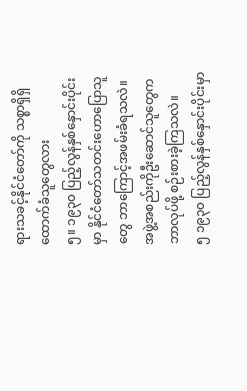ရားသခင့်နိုင်ငံတော်ကို သစ္စာရှိရှိထောက်ခံသူတွေလား
၅။ ၁၉၃၀ ပြည့်လွန်နှစ်နှောင်းပိုင်းမှာ နိုင်ငံတော်သတင်းဟောပြောသူတွေ ဘာကြောင့်အဖမ်းခံရသလဲ။ အဖွဲ့အစည်းကိုဦးဆောင်သူတွေက ဘာလုပ်ဖို့ စဉ်းစားခဲ့ကြသလဲ။
၅ ၁၉၃၀ ပြည့်လွန်နှစ်နှောင်းပိုင်းမှာ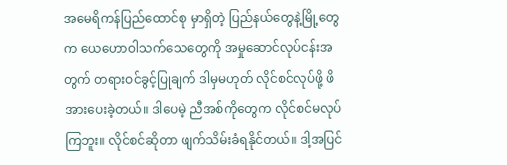အမေရိကန်ပြည်ထောင်စု မှာရှိတဲ့ ပြည်နယ်တွေနဲ့မြို့တွေက ယေဟောဝါသက်သေတွေကို အမှုဆောင်လုပ်ငန်းအတွက် တရားဝင်ခွင့်ပြုချက် ဒါမှမဟုတ် လိုင်စင်လုပ်ဖို့ ဖိအားပေးခဲ့တယ်။ ဒါပေမဲ့ ညီအစ်ကိုတွေက လိုင်စင်မလုပ်ကြဘူး။ လိုင်စင်ဆိုတာ ဖျက်သိမ်းခံရနိုင်တယ်။ ဒါ့အပြင်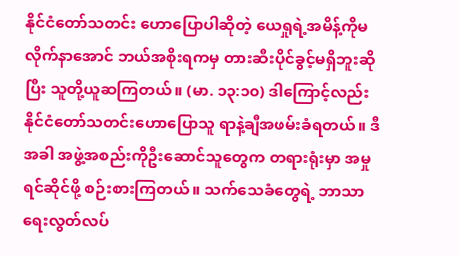နိုင်ငံတော်သတင်း ဟောပြောပါဆိုတဲ့ ယေရှုရဲ့အမိန့်ကိုမလိုက်နာအောင် ဘယ်အစိုးရကမှ တားဆီးပိုင်ခွင့်မရှိဘူးဆိုပြီး သူတို့ယူဆကြတယ်။ (မာ. ၁၃:၁၀) ဒါကြောင့်လည်း နိုင်ငံတော်သတင်းဟောပြောသူ ရာနဲ့ချီအဖမ်းခံရတယ်။ ဒီအခါ အဖွဲ့အစည်းကိုဦးဆောင်သူတွေက တရားရုံးမှာ အမှုရင်ဆိုင်ဖို့ စဉ်းစားကြတယ်။ သက်သေခံတွေရဲ့ ဘာသာရေးလွတ်လပ်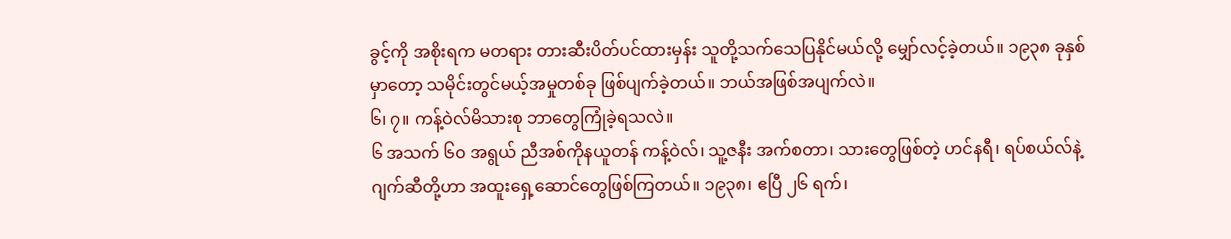ခွင့်ကို အစိုးရက မတရား တားဆီးပိတ်ပင်ထားမှန်း သူတို့သက်သေပြနိုင်မယ်လို့ မျှော်လင့်ခဲ့တယ်။ ၁၉၃၈ ခုနှစ်မှာတော့ သမိုင်းတွင်မယ့်အမှုတစ်ခု ဖြစ်ပျက်ခဲ့တယ်။ ဘယ်အဖြစ်အပျက်လဲ။
၆၊ ၇။ ကန့်ဝဲလ်မိသားစု ဘာတွေကြုံခဲ့ရသလဲ။
၆ အသက် ၆၀ အရွယ် ညီအစ်ကိုနယူတန် ကန့်ဝဲလ်၊ သူ့ဇနီး အက်စတာ၊ သားတွေဖြစ်တဲ့ ဟင်နရီ၊ ရပ်စယ်လ်နဲ့ ဂျက်ဆီတို့ဟာ အထူးရှေ့ဆောင်တွေဖြစ်ကြတယ်။ ၁၉၃၈၊ ဧပြီ ၂၆ ရက်၊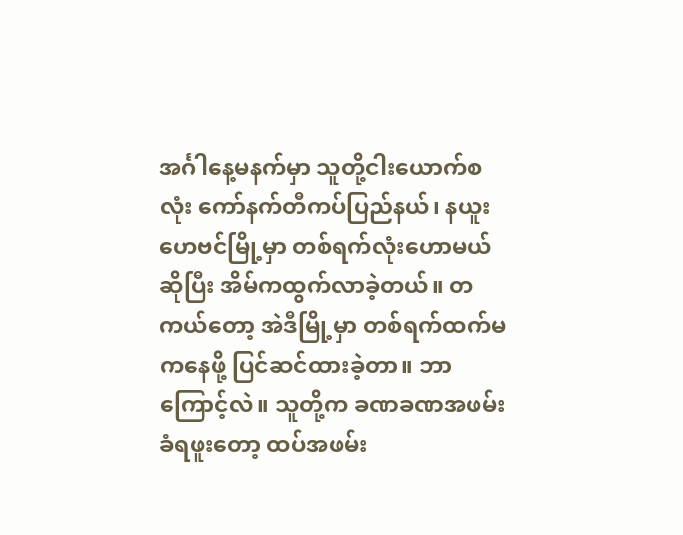အင်္ဂါနေ့မနက်မှာ သူတို့ငါးယောက်စလုံး ကော်နက်တီကပ်ပြည်နယ်၊ နယူးဟေဗင်မြို့မှာ တစ်ရက်လုံးဟောမယ်ဆိုပြီး အိမ်ကထွက်လာခဲ့တယ်။ တကယ်တော့ အဲဒီမြို့မှာ တစ်ရက်ထက်မကနေဖို့ ပြင်ဆင်ထားခဲ့တာ။ ဘာကြောင့်လဲ။ သူတို့က ခဏခဏအဖမ်းခံရဖူးတော့ ထပ်အဖမ်း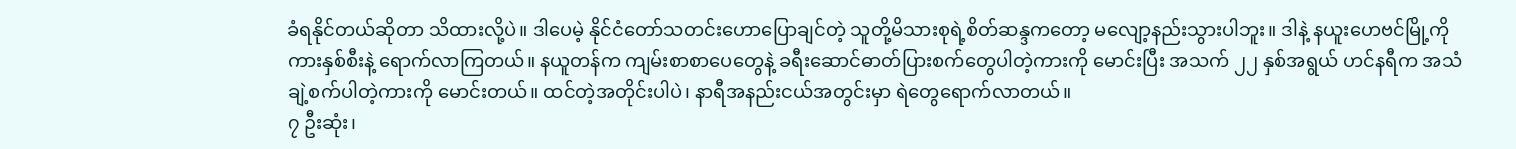ခံရနိုင်တယ်ဆိုတာ သိထားလို့ပဲ။ ဒါပေမဲ့ နိုင်ငံတော်သတင်းဟောပြောချင်တဲ့ သူတို့မိသားစုရဲ့စိတ်ဆန္ဒကတော့ မလျော့နည်းသွားပါဘူး။ ဒါနဲ့ နယူးဟေဗင်မြို့ကို ကားနှစ်စီးနဲ့ ရောက်လာကြတယ်။ နယူတန်က ကျမ်းစာစာပေတွေနဲ့ ခရီးဆောင်ဓာတ်ပြားစက်တွေပါတဲ့ကားကို မောင်းပြီး အသက် ၂၂ နှစ်အရွယ် ဟင်နရီက အသံချဲ့စက်ပါတဲ့ကားကို မောင်းတယ်။ ထင်တဲ့အတိုင်းပါပဲ၊ နာရီအနည်းငယ်အတွင်းမှာ ရဲတွေရောက်လာတယ်။
၇ ဦးဆုံး၊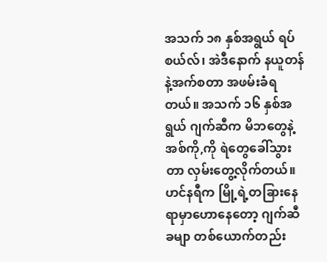အသက် ၁၈ နှစ်အရွယ် ရပ်စယ်လ်၊ အဲဒီနောက် နယူတန်နဲ့အက်စတာ အဖမ်းခံရတယ်။ အသက် ၁၆ နှစ်အရွယ် ဂျက်ဆီက မိဘတွေနဲ့အစ်ကို,ကို ရဲတွေခေါ်သွားတာ လှမ်းတွေ့လိုက်တယ်။ ဟင်နရီက မြို့ရဲ့တခြားနေရာမှာဟောနေတော့ ဂျက်ဆီခမျာ တစ်ယောက်တည်း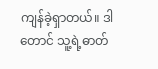ကျန်ခဲ့ရှာတယ်။ ဒါတောင် သူ့ရဲ့ဓာတ်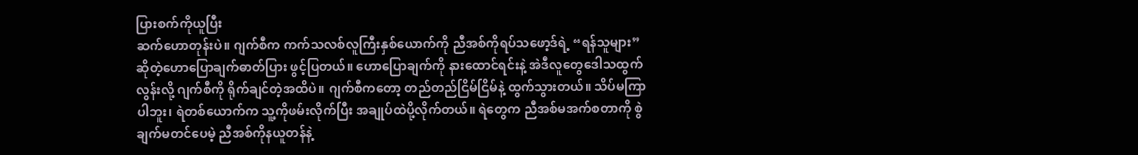ပြားစက်ကိုယူပြီး
ဆက်ဟောတုန်းပဲ။ ဂျက်စီက ကက်သလစ်လူကြီးနှစ်ယောက်ကို ညီအစ်ကိုရပ်သဖော့ဒ်ရဲ့ “ရန်သူများ” ဆိုတဲ့ဟောပြောချက်ဓာတ်ပြား ဖွင့်ပြတယ်။ ဟောပြောချက်ကို နားထောင်ရင်းနဲ့ အဲဒီလူတွေဒေါသထွက်လွန်းလို့ ဂျက်စီကို ရိုက်ချင်တဲ့အထိပဲ။ ဂျက်စီကတော့ တည်တည်ငြိမ်ငြိမ်နဲ့ ထွက်သွားတယ်။ သိပ်မကြာပါဘူး၊ ရဲတစ်ယောက်က သူ့ကိုဖမ်းလိုက်ပြီး အချုပ်ထဲပို့လိုက်တယ်။ ရဲတွေက ညီအစ်မအက်စတာကို စွဲချက်မတင်ပေမဲ့ ညီအစ်ကိုနယူတန်နဲ့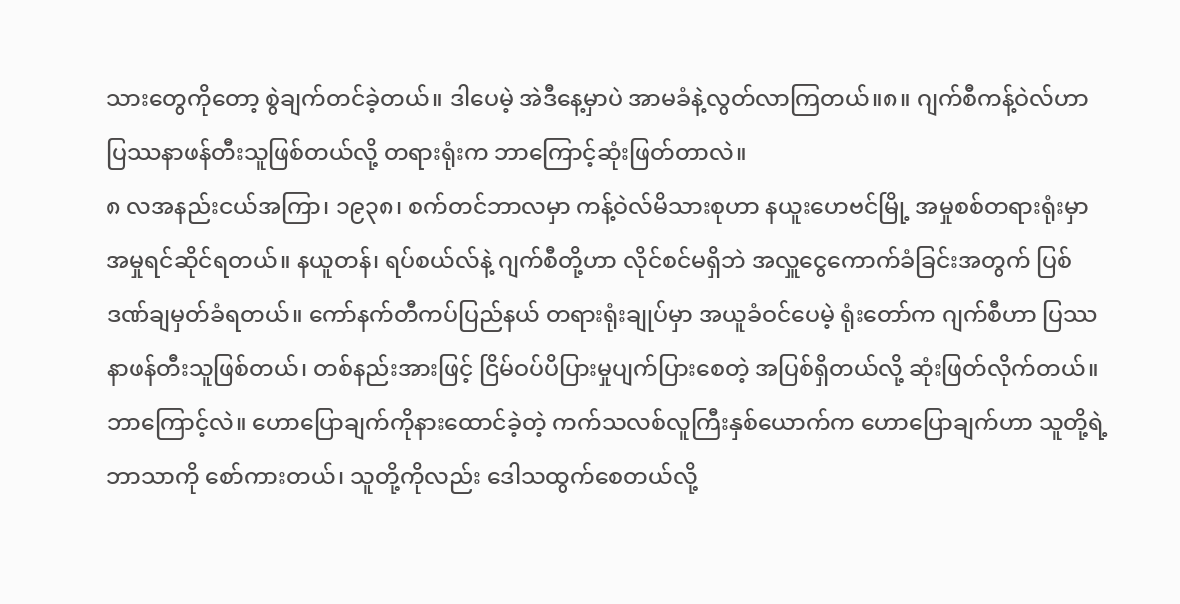သားတွေကိုတော့ စွဲချက်တင်ခဲ့တယ်။ ဒါပေမဲ့ အဲဒီနေ့မှာပဲ အာမခံနဲ့လွတ်လာကြတယ်။၈။ ဂျက်စီကန့်ဝဲလ်ဟာ ပြဿနာဖန်တီးသူဖြစ်တယ်လို့ တရားရုံးက ဘာကြောင့်ဆုံးဖြတ်တာလဲ။
၈ လအနည်းငယ်အကြာ၊ ၁၉၃၈၊ စက်တင်ဘာလမှာ ကန့်ဝဲလ်မိသားစုဟာ နယူးဟေဗင်မြို့ အမှုစစ်တရားရုံးမှာ အမှုရင်ဆိုင်ရတယ်။ နယူတန်၊ ရပ်စယ်လ်နဲ့ ဂျက်စီတို့ဟာ လိုင်စင်မရှိဘဲ အလှူငွေကောက်ခံခြင်းအတွက် ပြစ်ဒဏ်ချမှတ်ခံရတယ်။ ကော်နက်တီကပ်ပြည်နယ် တရားရုံးချုပ်မှာ အယူခံဝင်ပေမဲ့ ရုံးတော်က ဂျက်စီဟာ ပြဿနာဖန်တီးသူဖြစ်တယ်၊ တစ်နည်းအားဖြင့် ငြိမ်ဝပ်ပိပြားမှုပျက်ပြားစေတဲ့ အပြစ်ရှိတယ်လို့ ဆုံးဖြတ်လိုက်တယ်။ ဘာကြောင့်လဲ။ ဟောပြောချက်ကိုနားထောင်ခဲ့တဲ့ ကက်သလစ်လူကြီးနှစ်ယောက်က ဟောပြောချက်ဟာ သူတို့ရဲ့ဘာသာကို စော်ကားတယ်၊ သူတို့ကိုလည်း ဒေါသထွက်စေတယ်လို့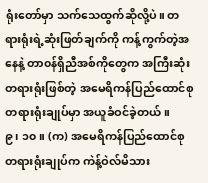ရုံးတော်မှာ သက်သေထွက်ဆိုလို့ပဲ။ တရားရုံးရဲ့ဆုံးဖြတ်ချက်ကို ကန့်ကွက်တဲ့အနေနဲ့ တာ၀န်ရှိညီအစ်ကိုတွေက အကြီးဆုံးတရားရုံးဖြစ်တဲ့ အမေရိကန်ပြည်ထောင်စု တရားရုံးချုပ်မှာ အယူခံဝင်ခဲ့တယ်။
၉၊ ၁၀။ (က) အမေရိကန်ပြည်ထောင်စု တရားရုံးချုပ်က ကဲန့်ဝဲလ်မိသား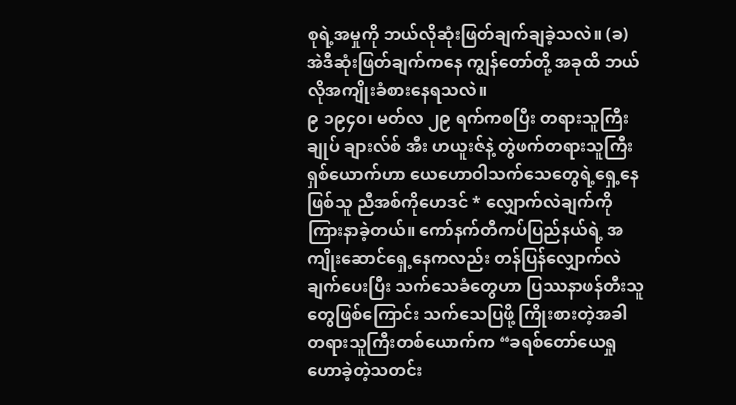စုရဲ့အမှုကို ဘယ်လိုဆုံးဖြတ်ချက်ချခဲ့သလဲ။ (ခ) အဲဒီဆုံးဖြတ်ချက်ကနေ ကျွန်တော်တို့ အခုထိ ဘယ်လိုအကျိုးခံစားနေရသလဲ။
၉ ၁၉၄၀၊ မတ်လ ၂၉ ရက်ကစပြီး တရားသူကြီးချုပ် ချားလ်စ် အီး ဟယူးဇ်နဲ့ တွဲဖက်တရားသူကြီးရှစ်ယောက်ဟာ ယေဟောဝါသက်သေတွေရဲ့ရှေ့နေဖြစ်သူ ညီအစ်ကိုဟေဒင် * လျှောက်လဲချက်ကို ကြားနာခဲ့တယ်။ ကော်နက်တီကပ်ပြည်နယ်ရဲ့ အကျိုးဆောင်ရှေ့နေကလည်း တန်ပြန်လျှောက်လဲချက်ပေးပြီး သက်သေခံတွေဟာ ပြဿနာဖန်တီးသူတွေဖြစ်ကြောင်း သက်သေပြဖို့ ကြိုးစားတဲ့အခါ တရားသူကြီးတစ်ယောက်က “ခရစ်တော်ယေရှုဟောခဲ့တဲ့သတင်း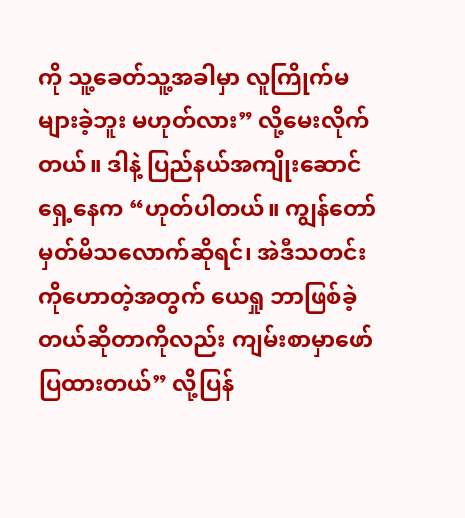ကို သူ့ခေတ်သူ့အခါမှာ လူကြိုက်မများခဲ့ဘူး မဟုတ်လား” လို့မေးလိုက်တယ်။ ဒါနဲ့ ပြည်နယ်အကျိုးဆောင်ရှေ့နေက “ဟုတ်ပါတယ်။ ကျွန်တော် မှတ်မိသလောက်ဆိုရင်၊ အဲဒီသတင်းကိုဟောတဲ့အတွက် ယေရှု ဘာဖြစ်ခဲ့တယ်ဆိုတာကိုလည်း ကျမ်းစာမှာဖော်ပြထားတယ်” လို့ပြန်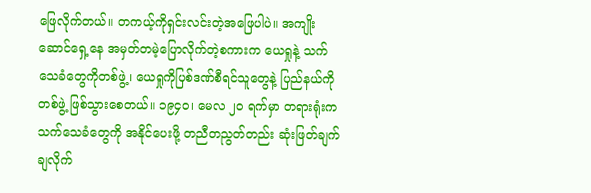ဖြေလိုက်တယ်။ တကယ့်ကိုရှင်းလင်းတဲ့အဖြေပါပဲ။ အကျိုးဆောင်ရှေ့နေ အမှတ်တမဲ့ပြောလိုက်တဲ့စကားက ယေရှုနဲ့ သက်သေခံတွေကိုတစ်ဖွဲ့၊ ယေရှုကိုပြစ်ဒဏ်စီရင်သူတွေနဲ့ ပြည်နယ်ကိုတစ်ဖွဲ့ ဖြစ်သွားစေတယ်။ ၁၉၄၀၊ မေလ ၂၀ ရက်မှာ တရားရုံးက သက်သေခံတွေကို အနိုင်ပေးဖို့ တညီတညွတ်တည်း ဆုံးဖြတ်ချက်ချလိုက်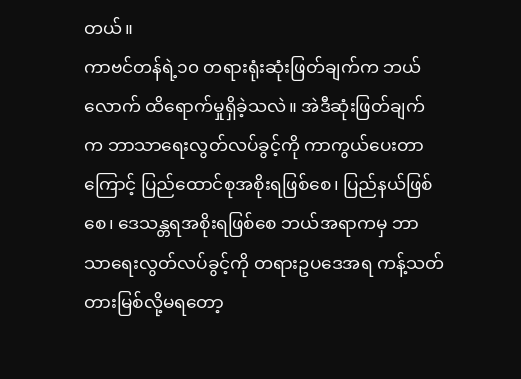တယ်။
ကာဗင်တန်ရဲ့၁၀ တရားရုံးဆုံးဖြတ်ချက်က ဘယ်လောက် ထိရောက်မှုရှိခဲ့သလဲ။ အဲဒီဆုံးဖြတ်ချက်က ဘာသာရေးလွတ်လပ်ခွင့်ကို ကာကွယ်ပေးတာကြောင့် ပြည်ထောင်စုအစိုးရဖြစ်စေ၊ ပြည်နယ်ဖြစ်စေ၊ ဒေသန္တရအစိုးရဖြစ်စေ ဘယ်အရာကမှ ဘာသာရေးလွတ်လပ်ခွင့်ကို တရားဥပဒေအရ ကန့်သတ်တားမြစ်လို့မရတော့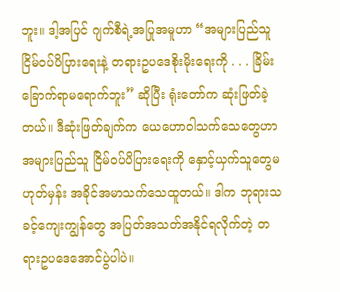ဘူး။ ဒါ့အပြင် ဂျက်စီရဲ့အပြုအမူဟာ “အများပြည်သူ ငြိမ်ဝပ်ပိပြားရေးနဲ့ တရားဥပဒေစိုးမိုးရေးကို . . . ခြိမ်းခြောက်ရာမရောက်ဘူး” ဆိုပြီး ရုံးတော်က ဆုံးဖြတ်ခဲ့တယ်။ ဒီဆုံးဖြတ်ချက်က ယေဟောဝါသက်သေတွေဟာ အများပြည်သူ ငြိမ်ဝပ်ပိပြားရေးကို နှောင့်ယှက်သူတွေမဟုတ်မှန်း အခိုင်အမာသက်သေထူတယ်။ ဒါက ဘုရားသခင့်ကျေးကျွန်တွေ အပြတ်အသတ်အနိုင်ရလိုက်တဲ့ တရားဥပဒေအောင်ပွဲပါပဲ။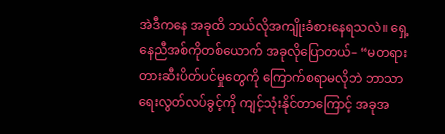အဲဒီကနေ အခုထိ ဘယ်လိုအကျိုးခံစားနေရသလဲ။ ရှေ့နေညီအစ်ကိုတစ်ယောက် အခုလိုပြောတယ်– “မတရား တားဆီးပိတ်ပင်မှုတွေကို ကြောက်စရာမလိုဘဲ ဘာသာရေးလွတ်လပ်ခွင့်ကို ကျင့်သုံးနိုင်တာကြောင့် အခုအ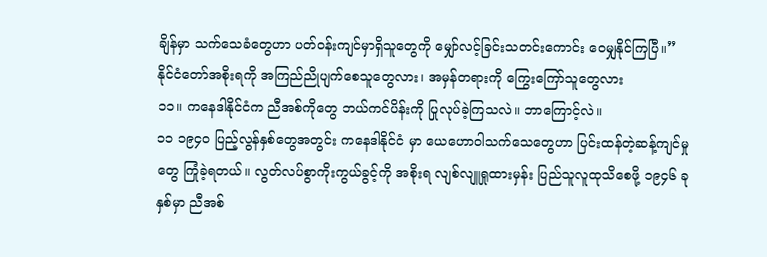ချိန်မှာ သက်သေခံတွေဟာ ပတ်ဝန်းကျင်မှာရှိသူတွေကို မျှော်လင့်ခြင်းသတင်းကောင်း ဝေမျှနိုင်ကြပြီ။”
နိုင်ငံတော်အစိုးရကို အကြည်ညိုပျက်စေသူတွေလား၊ အမှန်တရားကို ကြွေးကြော်သူတွေလား
၁၁။ ကနေဒါနိုင်ငံက ညီအစ်ကိုတွေ ဘယ်ကင်ပိန်းကို ပြုလုပ်ခဲ့ကြသလဲ။ ဘာကြောင့်လဲ။
၁၁ ၁၉၄၀ ပြည့်လွန်နှစ်တွေအတွင်း ကနေဒါနိုင်ငံ မှာ ယေဟောဝါသက်သေတွေဟာ ပြင်းထန်တဲ့ဆန့်ကျင်မှုတွေ ကြုံခဲ့ရတယ်။ လွတ်လပ်စွာကိုးကွယ်ခွင့်ကို အစိုးရ လျစ်လျူရှုထားမှန်း ပြည်သူလူထုသိစေဖို့ ၁၉၄၆ ခုနှစ်မှာ ညီအစ်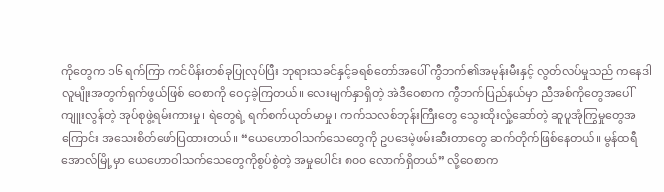ကိုတွေက ၁၆ ရက်ကြာ ကင်ပိန်းတစ်ခုပြုလုပ်ပြီး ဘုရားသခင်နှင့်ခရစ်တော်အပေါ် ကွီဘက်၏အမုန်းမီးနှင့် လွတ်လပ်မှုသည် ကနေဒါလူမျိုးအတွက်ရှက်ဖွယ်ဖြစ် ဝေစာကို ဝေငှခဲ့ကြတယ်။ လေးမျက်နှာရှိတဲ့ အဲဒီဝေစာက ကွီဘက်ပြည်နယ်မှာ ညီအစ်ကိုတွေအပေါ်ကျူးလွန်တဲ့ အုပ်စုဖွဲ့ရမ်းကားမှု၊ ရဲတွေရဲ့ ရက်စက်ယုတ်မာမှု၊ ကက်သလစ်ဘုန်းကြီးတွေ သွေးထိုးလှုံ့ဆော်တဲ့ ဆူပူအုံကြွမှုတွေအကြောင်း အသေးစိတ်ဖော်ပြထားတယ်။ “ယေဟောဝါသက်သေတွေကို ဥပဒေမဲ့ဖမ်းဆီးတာတွေ ဆက်တိုက်ဖြစ်နေတယ်။ မွန်ထရီအောလ်မြို့မှာ ယေဟောဝါသက်သေတွေကိုစွပ်စွဲတဲ့ အမှုပေါင်း ၈၀၀ လောက်ရှိတယ်” လို့ဝေစာက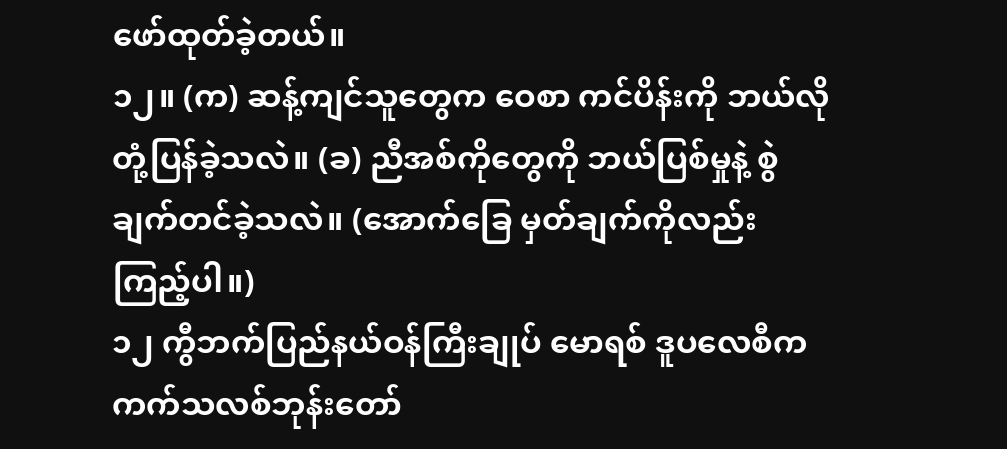ဖော်ထုတ်ခဲ့တယ်။
၁၂။ (က) ဆန့်ကျင်သူတွေက ဝေစာ ကင်ပိန်းကို ဘယ်လိုတုံ့ပြန်ခဲ့သလဲ။ (ခ) ညီအစ်ကိုတွေကို ဘယ်ပြစ်မှုနဲ့ စွဲချက်တင်ခဲ့သလဲ။ (အောက်ခြေ မှတ်ချက်ကိုလည်း ကြည့်ပါ။)
၁၂ ကွီဘက်ပြည်နယ်ဝန်ကြီးချုပ် မောရစ် ဒူပလေစီက ကက်သလစ်ဘုန်းတော်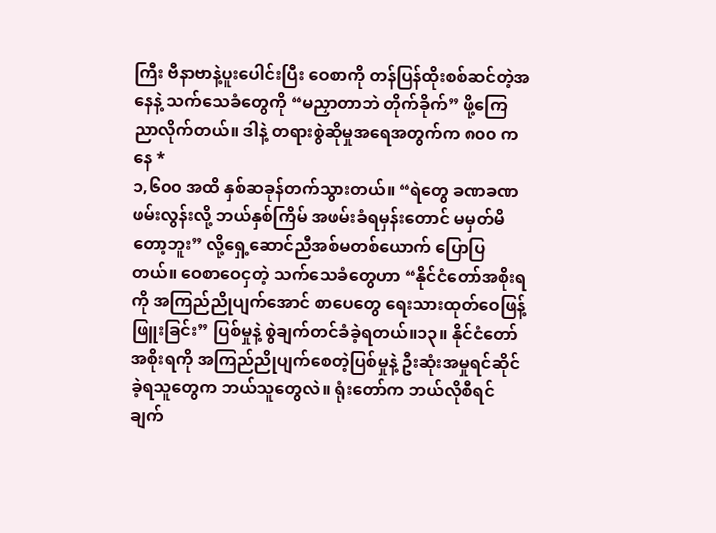ကြီး ဗီနာဗာနဲ့ပူးပေါင်းပြီး ဝေစာကို တန်ပြန်ထိုးစစ်ဆင်တဲ့အနေနဲ့ သက်သေခံတွေကို “မညှာတာဘဲ တိုက်ခိုက်” ဖို့ကြေညာလိုက်တယ်။ ဒါနဲ့ တရားစွဲဆိုမှုအရေအတွက်က ၈၀၀ ကနေ *
၁,၆၀၀ အထိ နှစ်ဆခုန်တက်သွားတယ်။ “ရဲတွေ ခဏခဏဖမ်းလွန်းလို့ ဘယ်နှစ်ကြိမ် အဖမ်းခံရမှန်းတောင် မမှတ်မိတော့ဘူး” လို့ရှေ့ဆောင်ညီအစ်မတစ်ယောက် ပြောပြတယ်။ ဝေစာဝေငှတဲ့ သက်သေခံတွေဟာ “နိုင်ငံတော်အစိုးရကို အကြည်ညိုပျက်အောင် စာပေတွေ ရေးသားထုတ်ဝေဖြန့်ဖြူးခြင်း” ပြစ်မှုနဲ့ စွဲချက်တင်ခံခဲ့ရတယ်။၁၃။ နိုင်ငံတော်အစိုးရကို အကြည်ညိုပျက်စေတဲ့ပြစ်မှုနဲ့ ဦးဆုံးအမှုရင်ဆိုင်ခဲ့ရသူတွေက ဘယ်သူတွေလဲ။ ရုံးတော်က ဘယ်လိုစီရင်ချက်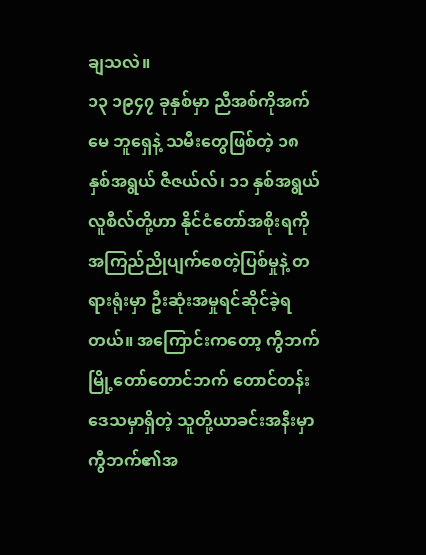ချသလဲ။
၁၃ ၁၉၄၇ ခုနှစ်မှာ ညီအစ်ကိုအက်မေ ဘူရှေနဲ့ သမီးတွေဖြစ်တဲ့ ၁၈ နှစ်အရွယ် ဇီဇယ်လ်၊ ၁၁ နှစ်အရွယ် လူစီလ်တို့ဟာ နိုင်ငံတော်အစိုးရကို အကြည်ညိုပျက်စေတဲ့ပြစ်မှုနဲ့ တရားရုံးမှာ ဦးဆုံးအမှုရင်ဆိုင်ခဲ့ရတယ်။ အကြောင်းကတော့ ကွီဘက်မြို့တော်တောင်ဘက် တောင်တန်းဒေသမှာရှိတဲ့ သူတို့ယာခင်းအနီးမှာ ကွီဘက်၏အ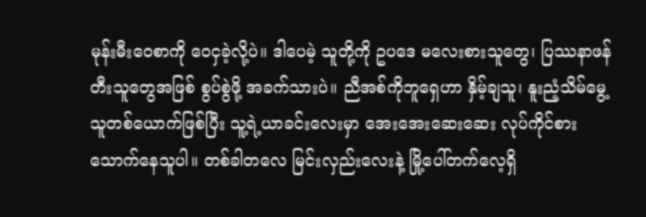မုန်းမီးဝေစာကို ဝေငှခဲ့လို့ပဲ။ ဒါပေမဲ့ သူတို့ကို ဥပဒေ မလေးစားသူတွေ၊ ပြဿနာဖန်တီးသူတွေအဖြစ် စွပ်စွဲဖို့ အခက်သားပဲ။ ညီအစ်ကိုဘူရှေဟာ နှိမ့်ချသူ၊ နူးညံ့သိမ်မွေ့သူတစ်ယောက်ဖြစ်ပြီး သူ့ရဲ့ယာခင်းလေးမှာ အေးအေးဆေးဆေး လုပ်ကိုင်စားသောက်နေသူပါ။ တစ်ခါတလေ မြင်းလှည်းလေးနဲ့ မြို့ပေါ်တက်လေ့ရှိ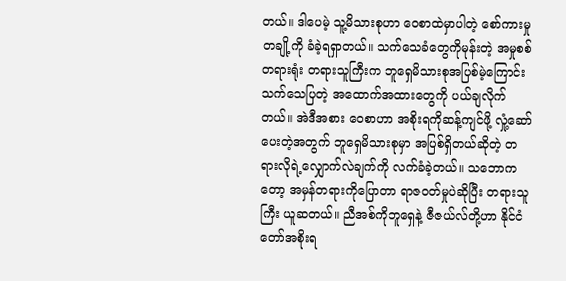တယ်။ ဒါပေမဲ့ သူ့မိသားစုဟာ ဝေစာထဲမှာပါတဲ့ စော်ကားမှုတချို့ကို ခံခဲ့ရရှာတယ်။ သက်သေခံတွေကိုမုန်းတဲ့ အမှုစစ်တရားရုံး တရားသူကြီးက ဘူရှေမိသားစုအပြစ်မဲ့ကြောင်း သက်သေပြတဲ့ အထောက်အထားတွေကို ပယ်ချလိုက်တယ်။ အဲဒီအစား ဝေစာဟာ အစိုးရကိုဆန့်ကျင်ဖို့ လှုံ့ဆော်ပေးတဲ့အတွက် ဘူရှေမိသားစုမှာ အပြစ်ရှိတယ်ဆိုတဲ့ တရားလိုရဲ့လျှောက်လဲချက်ကို လက်ခံခဲ့တယ်။ သဘောကတော့ အမှန်တရားကိုပြောတာ ရာဇဝတ်မှုပဲဆိုပြီး တရားသူကြီး ယူဆတယ်။ ညီအစ်ကိုဘူရှေနဲ့ ဇီဇယ်လ်တို့ဟာ နိုင်ငံတော်အစိုးရ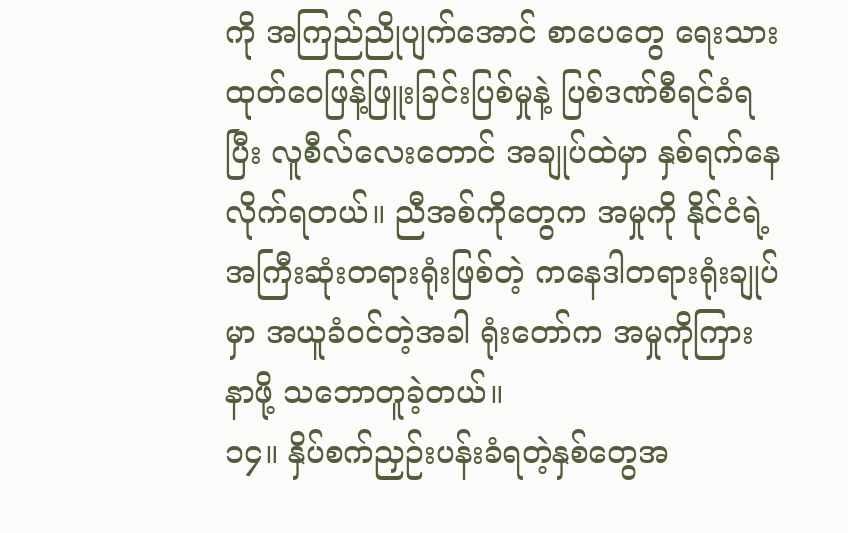ကို အကြည်ညိုပျက်အောင် စာပေတွေ ရေးသားထုတ်ဝေဖြန့်ဖြူးခြင်းပြစ်မှုနဲ့ ပြစ်ဒဏ်စီရင်ခံရပြီး လူစီလ်လေးတောင် အချုပ်ထဲမှာ နှစ်ရက်နေလိုက်ရတယ်။ ညီအစ်ကိုတွေက အမှုကို နိုင်ငံရဲ့အကြီးဆုံးတရားရုံးဖြစ်တဲ့ ကနေဒါတရားရုံးချုပ်မှာ အယူခံဝင်တဲ့အခါ ရုံးတော်က အမှုကိုကြားနာဖို့ သဘောတူခဲ့တယ်။
၁၄။ နှိပ်စက်ညှဉ်းပန်းခံရတဲ့နှစ်တွေအ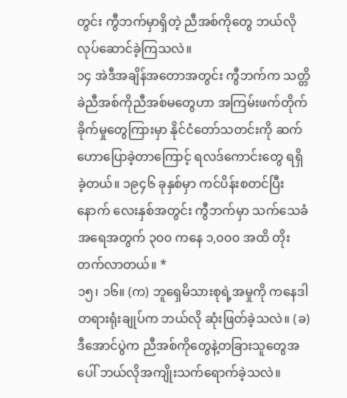တွင်း ကွီဘက်မှာရှိတဲ့ ညီအစ်ကိုတွေ ဘယ်လိုလုပ်ဆောင်ခဲ့ကြသလဲ။
၁၄ အဲဒီအချိန်အတောအတွင်း ကွီဘက်က သတ္တိခဲညီအစ်ကိုညီအစ်မတွေဟာ အကြမ်းဖက်တိုက်ခိုက်မှုတွေကြားမှာ နိုင်ငံတော်သတင်းကို ဆက်ဟောပြောခဲ့တာကြောင့် ရလဒ်ကောင်းတွေ ရရှိခဲ့တယ်။ ၁၉၄၆ ခုနှစ်မှာ ကင်ပိန်းစတင်ပြီးနောက် လေးနှစ်အတွင်း ကွီဘက်မှာ သက်သေခံအရေအတွက် ၃၀၀ ကနေ ၁,၀၀၀ အထိ တိုးတက်လာတယ်။ *
၁၅၊ ၁၆။ (က) ဘူရှေမိသားစုရဲ့အမှုကို ကနေဒါတရားရုံးချုပ်က ဘယ်လို ဆုံးဖြတ်ခဲ့သလဲ။ (ခ) ဒီအောင်ပွဲက ညီအစ်ကိုတွေနဲ့တခြားသူတွေအပေါ် ဘယ်လိုအကျိုးသက်ရောက်ခဲ့သလဲ။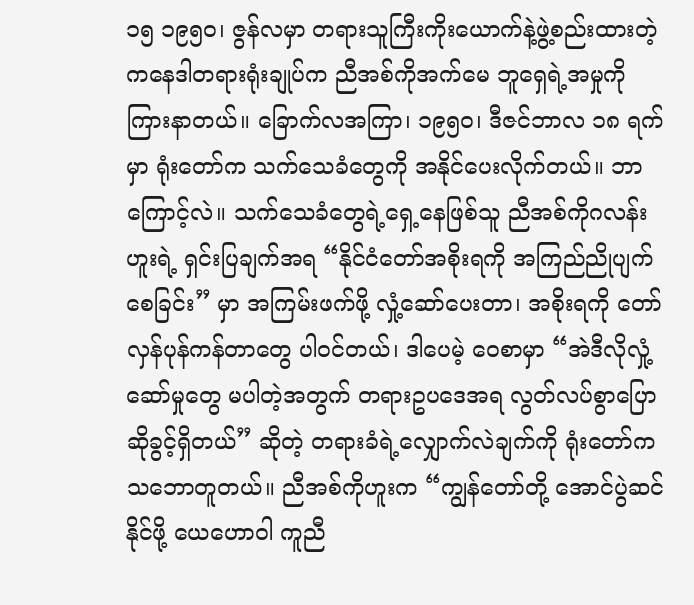၁၅ ၁၉၅၀၊ ဇွန်လမှာ တရားသူကြီးကိုးယောက်နဲ့ဖွဲ့စည်းထားတဲ့ ကနေဒါတရားရုံးချုပ်က ညီအစ်ကိုအက်မေ ဘူရှေရဲ့အမှုကို ကြားနာတယ်။ ခြောက်လအကြာ၊ ၁၉၅၀၊ ဒီဇင်ဘာလ ၁၈ ရက်မှာ ရုံးတော်က သက်သေခံတွေကို အနိုင်ပေးလိုက်တယ်။ ဘာကြောင့်လဲ။ သက်သေခံတွေရဲ့ရှေ့နေဖြစ်သူ ညီအစ်ကိုဂလန်းဟူးရဲ့ ရှင်းပြချက်အရ “နိုင်ငံတော်အစိုးရကို အကြည်ညိုပျက်စေခြင်း” မှာ အကြမ်းဖက်ဖို့ လှုံ့ဆော်ပေးတာ၊ အစိုးရကို တော်လှန်ပုန်ကန်တာတွေ ပါဝင်တယ်၊ ဒါပေမဲ့ ဝေစာမှာ “အဲဒီလိုလှုံ့ဆော်မှုတွေ မပါတဲ့အတွက် တရားဥပဒေအရ လွတ်လပ်စွာပြောဆိုခွင့်ရှိတယ်” ဆိုတဲ့ တရားခံရဲ့လျှောက်လဲချက်ကို ရုံးတော်က သဘောတူတယ်။ ညီအစ်ကိုဟူးက “ကျွန်တော်တို့ အောင်ပွဲဆင်နိုင်ဖို့ ယေဟောဝါ ကူညီ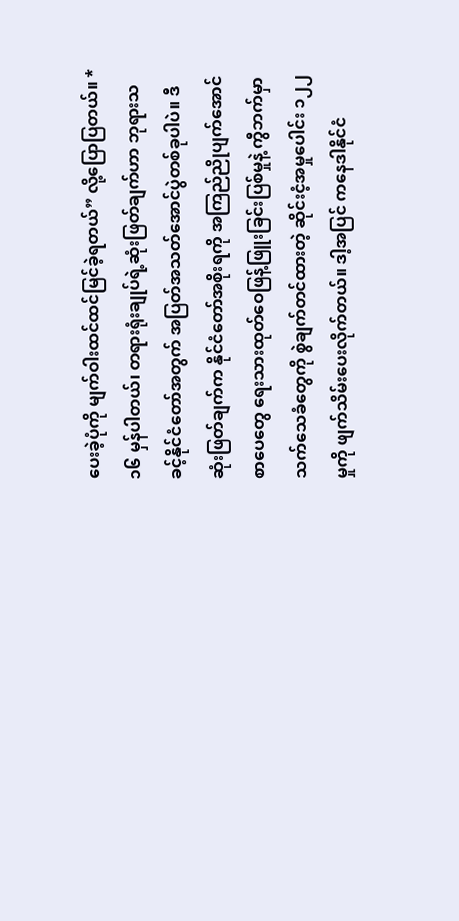ပေးခဲ့ပုံကို မျက်ဝါးထင်ထင်မြင်ခဲ့ရတယ်” လို့ပြောပြတယ်။ *
၁၆ မှန်ပါတယ်၊ တရားရုံးချုပ်ရဲ့ဆုံးဖြတ်ချက်ဟာ ဘုရားသခင့်နိုင်ငံတော်အတွက် အပြတ်အသတ်အောင်ပွဲတစ်ခုပါပဲ။ ဒီဆုံးဖြတ်ချက်က နိုင်ငံတော်အစိုးရကို အကြည်ညိုပျက်အောင် စာပေတွေ ရေးသားထုတ်ဝေဖြန့်ဖြူးခြင်းပြစ်မှုနဲ့ ကွီဘက်မှာ သက်သေခံတွေကို စွဲချက်တင်ထားတဲ့ ဆိုင်းငံ့အမှုပေါင်း ၁၂၂ မှုကို ဖျက်သိမ်းပေးလိုက်တယ်။ ဒါ့အပြင် ကနေဒါနိုင်ငံ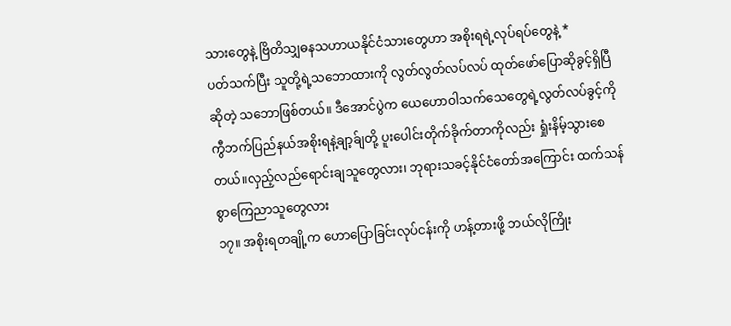သားတွေနဲ့ ဗြိတိသျှဓနသဟာယနိုင်ငံသားတွေဟာ အစိုးရရဲ့လုပ်ရပ်တွေနဲ့ *
ပတ်သက်ပြီး သူတို့ရဲ့သဘောထားကို လွတ်လွတ်လပ်လပ် ထုတ်ဖော်ပြောဆိုခွင့်ရှိပြီဆိုတဲ့ သဘောဖြစ်တယ်။ ဒီအောင်ပွဲက ယေဟောဝါသက်သေတွေရဲ့လွတ်လပ်ခွင့်ကို ကွီဘက်ပြည်နယ်အစိုးရနဲ့ချာ့ခ်ျတို့ ပူးပေါင်းတိုက်ခိုက်တာကိုလည်း ရှုံးနိမ့်သွားစေတယ်။လှည့်လည်ရောင်းချသူတွေလား၊ ဘုရားသခင့်နိုင်ငံတော်အကြောင်း ထက်သန်စွာကြေညာသူတွေလား
၁၇။ အစိုးရတချို့က ဟောပြောခြင်းလုပ်ငန်းကို ဟန့်တားဖို့ ဘယ်လိုကြိုး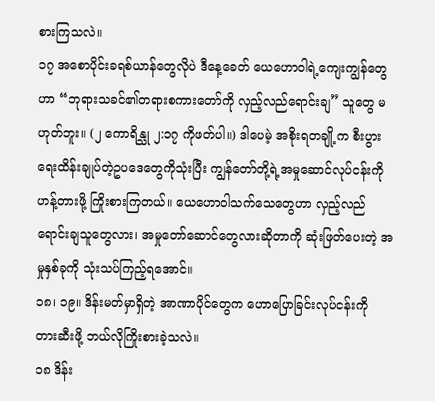စားကြသလဲ။
၁၇ အစောပိုင်းခရစ်ယာန်တွေလိုပဲ ဒီနေ့ခေတ် ယေဟောဝါရဲ့ကျေးကျွန်တွေဟာ “ဘုရားသခင်၏တရားစကားတော်ကို လှည့်လည်ရောင်းချ” သူတွေ မဟုတ်ဘူး။ (၂ ကောရိန္သု ၂:၁၇ ကိုဖတ်ပါ။) ဒါပေမဲ့ အစိုးရတချို့က စီးပွားရေးထိန်းချုပ်တဲ့ဥပဒေတွေကိုသုံးပြီး ကျွန်တော်တို့ရဲ့အမှုဆောင်လုပ်ငန်းကို ဟန့်တားဖို့ ကြိုးစားကြတယ်။ ယေဟောဝါသက်သေတွေဟာ လှည့်လည်ရောင်းချသူတွေလား၊ အမှုတော်ဆောင်တွေလားဆိုတာကို ဆုံးဖြတ်ပေးတဲ့ အမှုနှစ်ခုကို သုံးသပ်ကြည့်ရအောင်။
၁၈၊ ၁၉။ ဒိန်းမတ်မှာရှိတဲ့ အာဏာပိုင်တွေက ဟောပြောခြင်းလုပ်ငန်းကို တားဆီးဖို့ ဘယ်လိုကြိုးစားခဲ့သလဲ။
၁၈ ဒိန်း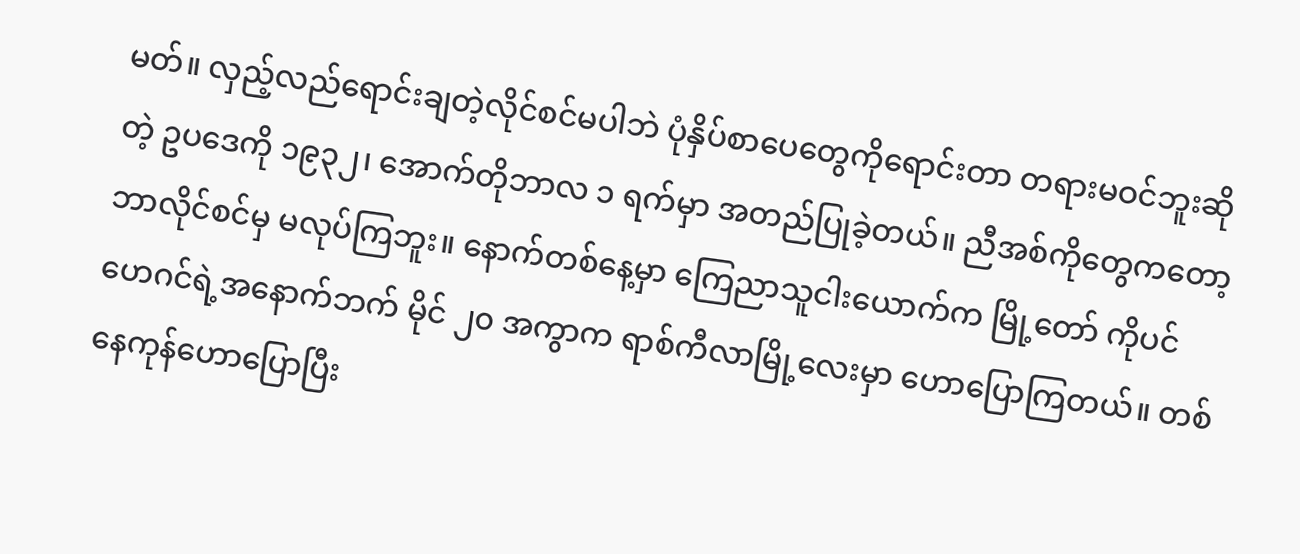မတ်။ လှည့်လည်ရောင်းချတဲ့လိုင်စင်မပါဘဲ ပုံနှိပ်စာပေတွေကိုရောင်းတာ တရားမဝင်ဘူးဆိုတဲ့ ဥပဒေကို ၁၉၃၂၊ အောက်တိုဘာလ ၁ ရက်မှာ အတည်ပြုခဲ့တယ်။ ညီအစ်ကိုတွေကတော့ ဘာလိုင်စင်မှ မလုပ်ကြဘူး။ နောက်တစ်နေ့မှာ ကြေညာသူငါးယောက်က မြို့တော် ကိုပင်ဟေဂင်ရဲ့အနောက်ဘက် မိုင် ၂၀ အကွာက ရာစ်ကီလာမြို့လေးမှာ ဟောပြောကြတယ်။ တစ်နေကုန်ဟောပြောပြီး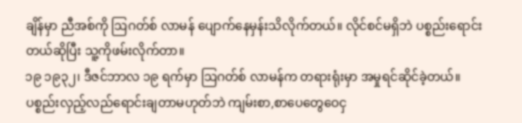ချိန်မှာ ညီအစ်ကို ဩဂတ်စ် လာမန် ပျောက်နေမှန်းသိလိုက်တယ်။ လိုင်စင်မရှိဘဲ ပစ္စည်းရောင်းတယ်ဆိုပြီး သူ့ကိုဖမ်းလိုက်တာ။
၁၉ ၁၉၃၂၊ ဒီဇင်ဘာလ ၁၉ ရက်မှာ ဩဂတ်စ် လာမန်က တရားရုံးမှာ အမှုရင်ဆိုင်ခဲ့တယ်။ ပစ္စည်းလှည့်လည်ရောင်းချတာမဟုတ်ဘဲ ကျမ်းစာ,စာပေတွေဝေငှ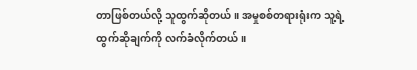တာဖြစ်တယ်လို့ သူထွက်ဆိုတယ်။ အမှုစစ်တရားရုံးက သူ့ရဲ့ထွက်ဆိုချက်ကို လက်ခံလိုက်တယ်။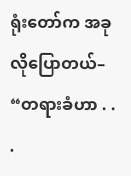ရုံးတော်က အခုလိုပြောတယ်– “တရားခံဟာ . . .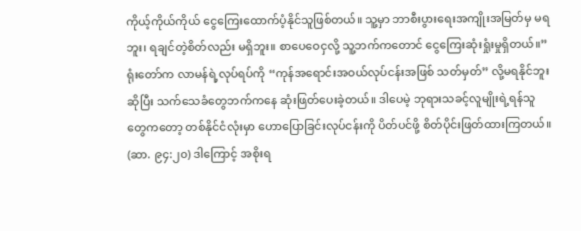ကိုယ့်ကိုယ်ကိုယ် ငွေကြေးထောက်ပံ့နိုင်သူဖြစ်တယ်။ သူ့မှာ ဘာစီးပွားရေးအကျိုးအမြတ်မှ မရဘူး၊ ရချင်တဲ့စိတ်လည်း မရှိဘူး။ စာပေဝေငှလို့ သူ့ဘက်ကတောင် ငွေကြေးဆုံးရှုံးမှုရှိတယ်။” ရုံးတော်က လာမန်ရဲ့လုပ်ရပ်ကို “ကုန်အရောင်းအဝယ်လုပ်ငန်းအဖြစ် သတ်မှတ်” လို့မရနိုင်ဘူးဆိုပြီး သက်သေခံတွေဘက်ကနေ ဆုံးဖြတ်ပေးခဲ့တယ်။ ဒါပေမဲ့ ဘုရားသခင့်လူမျိုးရဲ့ရန်သူတွေကတော့ တစ်နိုင်ငံလုံးမှာ ဟောပြောခြင်းလုပ်ငန်းကို ပိတ်ပင်ဖို့ စိတ်ပိုင်းဖြတ်ထားကြတယ်။ (ဆာ. ၉၄:၂၀) ဒါကြောင့် အစိုးရ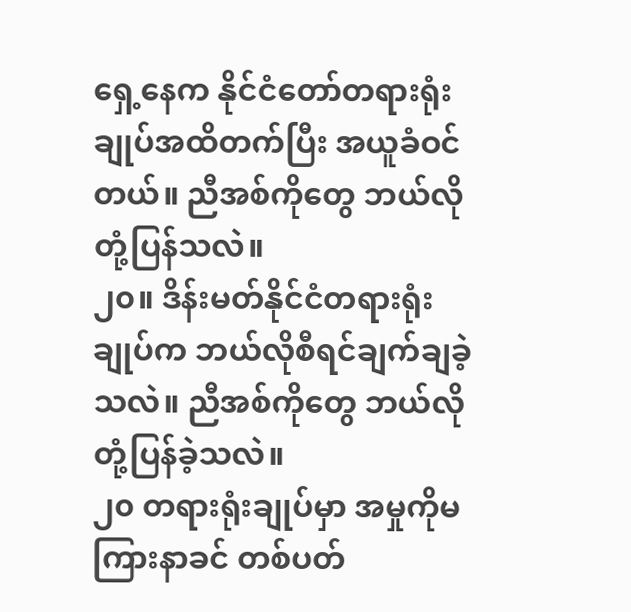ရှေ့နေက နိုင်ငံတော်တရားရုံးချုပ်အထိတက်ပြီး အယူခံဝင်တယ်။ ညီအစ်ကိုတွေ ဘယ်လိုတုံ့ပြန်သလဲ။
၂၀။ ဒိန်းမတ်နိုင်ငံတရားရုံးချုပ်က ဘယ်လိုစီရင်ချက်ချခဲ့သလဲ။ ညီအစ်ကိုတွေ ဘယ်လိုတုံ့ပြန်ခဲ့သလဲ။
၂၀ တရားရုံးချုပ်မှာ အမှုကိုမကြားနာခင် တစ်ပတ်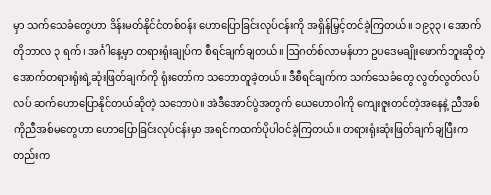မှာ သက်သေခံတွေဟာ ဒိန်းမတ်နိုင်ငံတစ်ဝန်း ဟောပြောခြင်းလုပ်ငန်းကို အရှိန်မြှင့်တင်ခဲ့ကြတယ်။ ၁၉၃၃၊ အောက်တိုဘာလ ၃ ရက်၊ အင်္ဂါနေ့မှာ တရားရုံးချုပ်က စီရင်ချက်ချတယ်။ ဩဂတ်စ်လာမန်ဟာ ဥပဒေမချိုးဖောက်ဘူးဆိုတဲ့ အောက်တရားရုံးရဲ့ဆုံးဖြတ်ချက်ကို ရုံးတော်က သဘောတူခဲ့တယ်။ ဒီစီရင်ချက်က သက်သေခံတွေ လွတ်လွတ်လပ်လပ် ဆက်ဟောပြောနိုင်တယ်ဆိုတဲ့ သဘောပဲ။ အဲဒီအောင်ပွဲအတွက် ယေဟောဝါကို ကျေးဇူးတင်တဲ့အနေနဲ့ ညီအစ်ကိုညီအစ်မတွေဟာ ဟောပြောခြင်းလုပ်ငန်းမှာ အရင်ကထက်ပိုပါဝင်ခဲ့ကြတယ်။ တရားရုံးဆုံးဖြတ်ချက်ချပြီးကတည်းက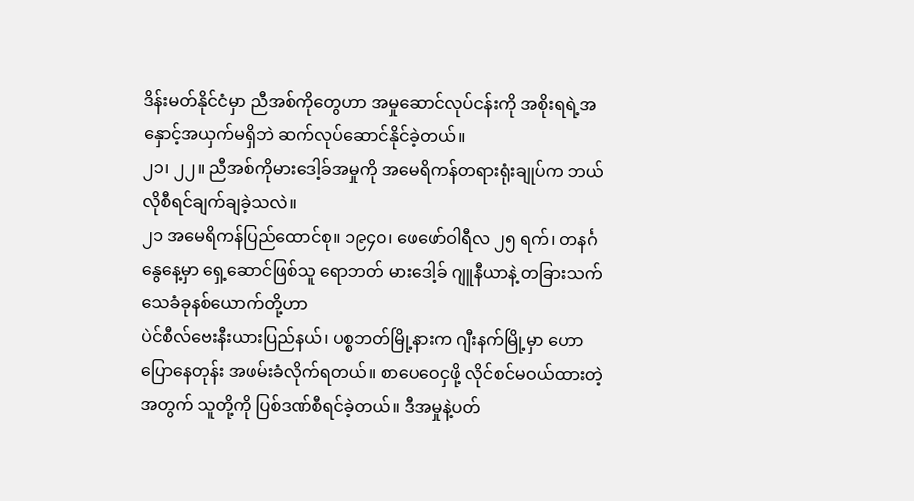ဒိန်းမတ်နိုင်ငံမှာ ညီအစ်ကိုတွေဟာ အမှုဆောင်လုပ်ငန်းကို အစိုးရရဲ့အနှောင့်အယှက်မရှိဘဲ ဆက်လုပ်ဆောင်နိုင်ခဲ့တယ်။
၂၁၊ ၂၂။ ညီအစ်ကိုမားဒေါ့ခ်အမှုကို အမေရိကန်တရားရုံးချုပ်က ဘယ်လိုစီရင်ချက်ချခဲ့သလဲ။
၂၁ အမေရိကန်ပြည်ထောင်စု။ ၁၉၄၀၊ ဖေဖော်ဝါရီလ ၂၅ ရက်၊ တနင်္ဂနွေနေ့မှာ ရှေ့ဆောင်ဖြစ်သူ ရောဘတ် မားဒေါ့ခ် ဂျူနီယာနဲ့ တခြားသက်သေခံခုနစ်ယောက်တို့ဟာ
ပဲင်စီလ်ဗေးနီးယားပြည်နယ်၊ ပစ္စဘတ်မြို့နားက ဂျီးနက်မြို့မှာ ဟောပြောနေတုန်း အဖမ်းခံလိုက်ရတယ်။ စာပေဝေငှဖို့ လိုင်စင်မဝယ်ထားတဲ့အတွက် သူတို့ကို ပြစ်ဒဏ်စီရင်ခဲ့တယ်။ ဒီအမှုနဲ့ပတ်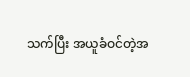သက်ပြီး အယူခံဝင်တဲ့အ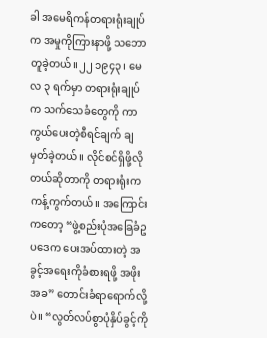ခါ အမေရိကန်တရားရုံးချုပ်က အမှုကိုကြားနာဖို့ သဘောတူခဲ့တယ်။၂၂ ၁၉၄၃၊ မေလ ၃ ရက်မှာ တရားရုံးချုပ်က သက်သေခံတွေကို ကာကွယ်ပေးတဲ့စီရင်ချက် ချမှတ်ခဲ့တယ်။ လိုင်စင်ရှိဖို့လိုတယ်ဆိုတာကို တရားရုံးက ကန့်ကွက်တယ်။ အကြောင်းကတော့ “ဖွဲ့စည်းပုံအခြေခံဥပဒေက ပေးအပ်ထားတဲ့ အခွင့်အရေးကိုခံစားရဖို့ အဖိုးအခ” တောင်းခံရာရောက်လို့ပဲ။ “လွတ်လပ်စွာပုံနှိပ်ခွင့်ကို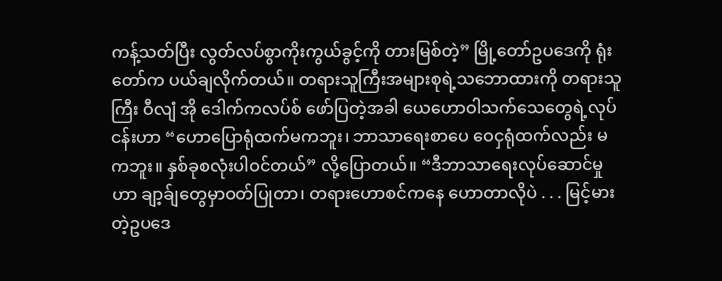ကန့်သတ်ပြီး လွတ်လပ်စွာကိုးကွယ်ခွင့်ကို တားမြစ်တဲ့” မြို့တော်ဥပဒေကို ရုံးတော်က ပယ်ချလိုက်တယ်။ တရားသူကြီးအများစုရဲ့သဘောထားကို တရားသူကြီး ဝီလျံ အို ဒေါက်ကလပ်စ် ဖော်ပြတဲ့အခါ ယေဟောဝါသက်သေတွေရဲ့လုပ်ငန်းဟာ “ဟောပြောရုံထက်မကဘူး၊ ဘာသာရေးစာပေ ဝေငှရုံထက်လည်း မကဘူး။ နှစ်ခုစလုံးပါဝင်တယ်” လို့ပြောတယ်။ “ဒီဘာသာရေးလုပ်ဆောင်မှုဟာ ချာ့ခ်ျတွေမှာဝတ်ပြုတာ၊ တရားဟောစင်ကနေ ဟောတာလိုပဲ . . . မြင့်မားတဲ့ဥပဒေ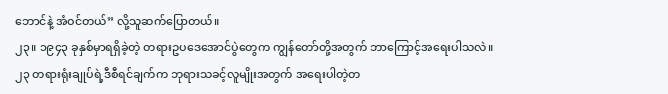ဘောင်နဲ့ အံဝင်တယ်” လို့သူဆက်ပြောတယ်။
၂၃။ ၁၉၄၃ ခုနှစ်မှာရရှိခဲ့တဲ့ တရားဥပဒေအောင်ပွဲတွေက ကျွန်တော်တို့အတွက် ဘာကြောင့်အရေးပါသလဲ။
၂၃ တရားရုံးချုပ်ရဲ့ဒီစီရင်ချက်က ဘုရားသခင့်လူမျိုးအတွက် အရေးပါတဲ့တ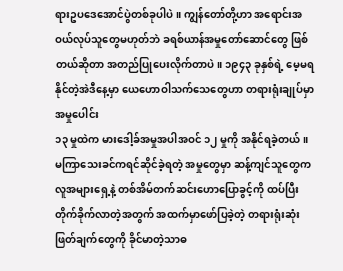ရားဥပဒေအောင်ပွဲတစ်ခုပါပဲ။ ကျွန်တော်တို့ဟာ အရောင်းအဝယ်လုပ်သူတွေမဟုတ်ဘဲ ခရစ်ယာန်အမှုတော်ဆောင်တွေ ဖြစ်တယ်ဆိုတာ အတည်ပြုပေးလိုက်တာပဲ။ ၁၉၄၃ ခုနှစ်ရဲ့ မေ့မရနိုင်တဲ့အဲဒီနေ့မှာ ယေဟောဝါသက်သေတွေဟာ တရားရုံးချုပ်မှာ အမှုပေါင်း
၁၃ မှုထဲက မားဒေါ့ခ်အမှုအပါအဝင် ၁၂ မှုကို အနိုင်ရခဲ့တယ်။ မကြာသေးခင်ကရင်ဆိုင်ခဲ့ရတဲ့ အမှုတွေမှာ ဆန့်ကျင်သူတွေက လူအများရှေ့နဲ့ တစ်အိမ်တက်ဆင်းဟောပြောခွင့်ကို ထပ်ပြီးတိုက်ခိုက်လာတဲ့အတွက် အထက်မှာဖော်ပြခဲ့တဲ့ တရားရုံးဆုံးဖြတ်ချက်တွေကို ခိုင်မာတဲ့သာဓ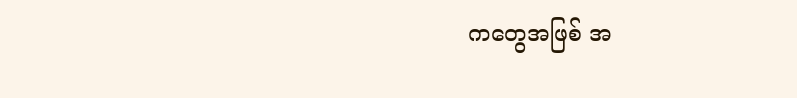ကတွေအဖြစ် အ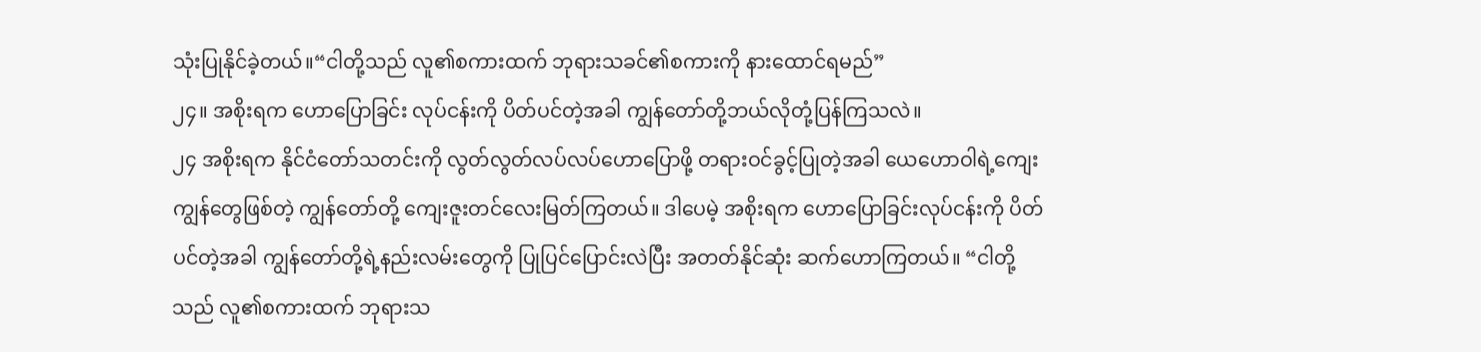သုံးပြုနိုင်ခဲ့တယ်။“ငါတို့သည် လူ၏စကားထက် ဘုရားသခင်၏စကားကို နားထောင်ရမည်”
၂၄။ အစိုးရက ဟောပြောခြင်း လုပ်ငန်းကို ပိတ်ပင်တဲ့အခါ ကျွန်တော်တို့ဘယ်လိုတုံ့ပြန်ကြသလဲ။
၂၄ အစိုးရက နိုင်ငံတော်သတင်းကို လွတ်လွတ်လပ်လပ်ဟောပြောဖို့ တရားဝင်ခွင့်ပြုတဲ့အခါ ယေဟောဝါရဲ့ကျေးကျွန်တွေဖြစ်တဲ့ ကျွန်တော်တို့ ကျေးဇူးတင်လေးမြတ်ကြတယ်။ ဒါပေမဲ့ အစိုးရက ဟောပြောခြင်းလုပ်ငန်းကို ပိတ်ပင်တဲ့အခါ ကျွန်တော်တို့ရဲ့နည်းလမ်းတွေကို ပြုပြင်ပြောင်းလဲပြီး အတတ်နိုင်ဆုံး ဆက်ဟောကြတယ်။ “ငါတို့သည် လူ၏စကားထက် ဘုရားသ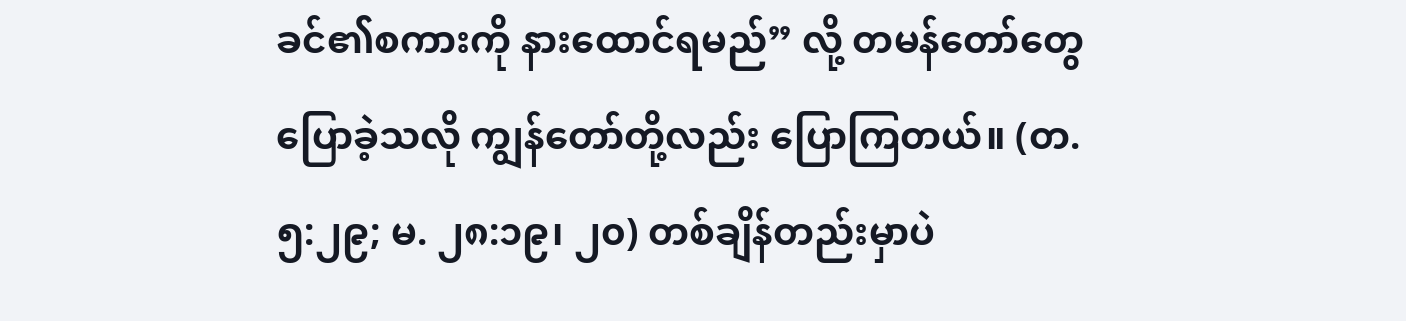ခင်၏စကားကို နားထောင်ရမည်” လို့ တမန်တော်တွေ ပြောခဲ့သလို ကျွန်တော်တို့လည်း ပြောကြတယ်။ (တ. ၅:၂၉; မ. ၂၈:၁၉၊ ၂၀) တစ်ချိန်တည်းမှာပဲ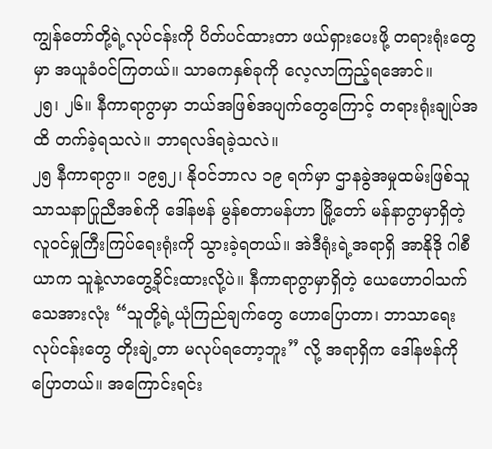ကျွန်တော်တို့ရဲ့လုပ်ငန်းကို ပိတ်ပင်ထားတာ ဖယ်ရှားပေးဖို့ တရားရုံးတွေမှာ အယူခံဝင်ကြတယ်။ သာဓကနှစ်ခုကို လေ့လာကြည့်ရအောင်။
၂၅၊ ၂၆။ နီကာရာဂွာမှာ ဘယ်အဖြစ်အပျက်တွေကြောင့် တရားရုံးချုပ်အထိ တက်ခဲ့ရသလဲ။ ဘာရလဒ်ရခဲ့သလဲ။
၂၅ နီကာရာဂွာ။ ၁၉၅၂၊ နိုဝင်ဘာလ ၁၉ ရက်မှာ ဌာနခွဲအမှုထမ်းဖြစ်သူ သာသနာပြုညီအစ်ကို ဒေါ်နဗန် မွန်စတာမန်ဟာ မြို့တော် မန်နာဂွာမှာရှိတဲ့ လူဝင်မှုကြီးကြပ်ရေးရုံးကို သွားခဲ့ရတယ်။ အဲဒီရုံးရဲ့အရာရှိ အာနိုဒို ဂါစီယာက သူနဲ့လာတွေ့ခိုင်းထားလို့ပဲ။ နီကာရာဂွာမှာရှိတဲ့ ယေဟောဝါသက်သေအားလုံး “သူတို့ရဲ့ယုံကြည်ချက်တွေ ဟောပြောတာ၊ ဘာသာရေးလုပ်ငန်းတွေ တိုးချဲ့တာ မလုပ်ရတော့ဘူး” လို့ အရာရှိက ဒေါ်နဗန်ကို ပြောတယ်။ အကြောင်းရင်း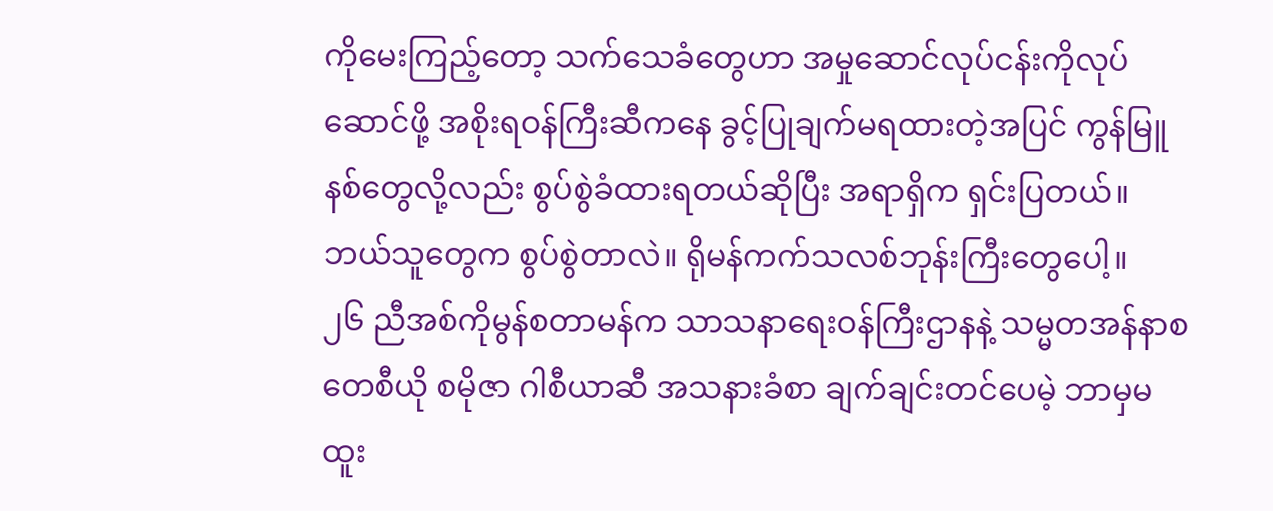ကိုမေးကြည့်တော့ သက်သေခံတွေဟာ အမှုဆောင်လုပ်ငန်းကိုလုပ်ဆောင်ဖို့ အစိုးရဝန်ကြီးဆီကနေ ခွင့်ပြုချက်မရထားတဲ့အပြင် ကွန်မြူနစ်တွေလို့လည်း စွပ်စွဲခံထားရတယ်ဆိုပြီး အရာရှိက ရှင်းပြတယ်။ ဘယ်သူတွေက စွပ်စွဲတာလဲ။ ရိုမန်ကက်သလစ်ဘုန်းကြီးတွေပေါ့။
၂၆ ညီအစ်ကိုမွန်စတာမန်က သာသနာရေးဝန်ကြီးဌာနနဲ့ သမ္မတအန်နာစတေစီယို စမိုဇာ ဂါစီယာဆီ အသနားခံစာ ချက်ချင်းတင်ပေမဲ့ ဘာမှမထူး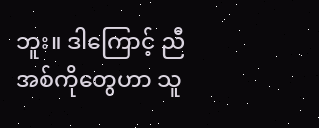ဘူး။ ဒါကြောင့် ညီအစ်ကိုတွေဟာ သူ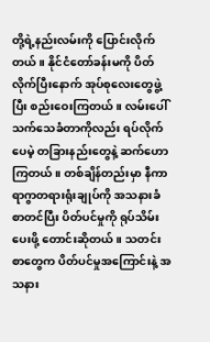တို့ရဲ့နည်းလမ်းကို ပြောင်းလိုက်တယ်။ နိုင်ငံတော်ခန်းမကို ပိတ်လိုက်ပြီးနောက် အုပ်စုလေးတွေဖွဲ့ပြီး စည်းဝေးကြတယ်။ လမ်းပေါ်သက်သေခံတာကိုလည်း ရပ်လိုက်ပေမဲ့ တခြားနည်းတွေနဲ့ ဆက်ဟောကြတယ်။ တစ်ချိန်တည်းမှာ နီကာရာဂွာတရားရုံးချုပ်ကို အသနားခံစာတင်ပြီး ပိတ်ပင်မှုကို ရုပ်သိမ်းပေးဖို့ တောင်းဆိုတယ်။ သတင်းစာတွေက ပိတ်ပင်မှုအကြောင်းနဲ့ အသနား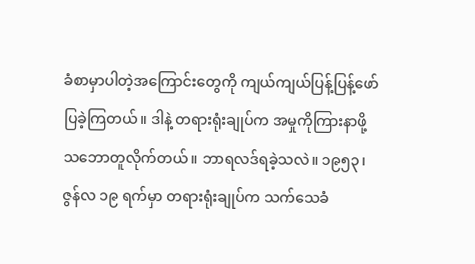ခံစာမှာပါတဲ့အကြောင်းတွေကို ကျယ်ကျယ်ပြန့်ပြန့်ဖော်ပြခဲ့ကြတယ်။ ဒါနဲ့ တရားရုံးချုပ်က အမှုကိုကြားနာဖို့ သဘောတူလိုက်တယ်။ ဘာရလဒ်ရခဲ့သလဲ။ ၁၉၅၃၊ ဇွန်လ ၁၉ ရက်မှာ တရားရုံးချုပ်က သက်သေခံ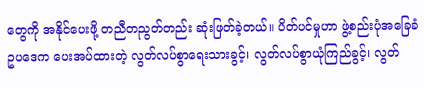တွေကို အနိုင်ပေးဖို့ တညီတညွတ်တည်း ဆုံးဖြတ်ခဲ့တယ်။ ပိတ်ပင်မှုဟာ ဖွဲ့စည်းပုံအခြေခံဥပဒေက ပေးအပ်ထားတဲ့ လွတ်လပ်စွာရေးသားခွင့်၊ လွတ်လပ်စွာယုံကြည်ခွင့်၊ လွတ်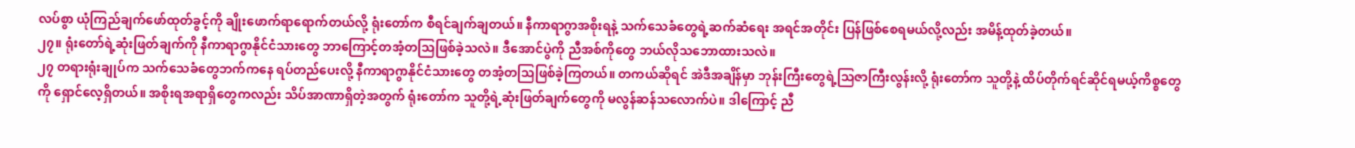လပ်စွာ ယုံကြည်ချက်ဖော်ထုတ်ခွင့်ကို ချိုးဖောက်ရာရောက်တယ်လို့ ရုံးတော်က စီရင်ချက်ချတယ်။ နီကာရာဂွာအစိုးရနဲ့ သက်သေခံတွေရဲ့ဆက်ဆံရေး အရင်အတိုင်း ပြန်ဖြစ်စေရမယ်လို့လည်း အမိန့်ထုတ်ခဲ့တယ်။
၂၇။ ရုံးတော်ရဲ့ဆုံးဖြတ်ချက်ကို နီကာရာဂွာနိုင်ငံသားတွေ ဘာကြောင့်တအံ့တသြဖြစ်ခဲ့သလဲ။ ဒီအောင်ပွဲကို ညီအစ်ကိုတွေ ဘယ်လိုသဘောထားသလဲ။
၂၇ တရားရုံးချုပ်က သက်သေခံတွေဘက်ကနေ ရပ်တည်ပေးလို့ နီကာရာဂွာနိုင်ငံသားတွေ တအံ့တသြဖြစ်ခဲ့ကြတယ်။ တကယ်ဆိုရင် အဲဒီအချိန်မှာ ဘုန်းကြီးတွေရဲ့သြဇာကြီးလွန်းလို့ ရုံးတော်က သူတို့နဲ့ ထိပ်တိုက်ရင်ဆိုင်ရမယ့်ကိစ္စတွေကို ရှောင်လေ့ရှိတယ်။ အစိုးရအရာရှိတွေကလည်း သိပ်အာဏာရှိတဲ့အတွက် ရုံးတော်က သူတို့ရဲ့ဆုံးဖြတ်ချက်တွေကို မလွန်ဆန်သလောက်ပဲ။ ဒါကြောင့် ညီ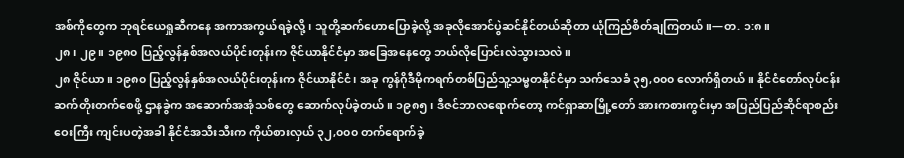အစ်ကိုတွေက ဘုရင်ယေရှုဆီကနေ အကာအကွယ်ရခဲ့လို့၊ သူတို့ဆက်ဟောပြောခဲ့လို့ အခုလိုအောင်ပွဲဆင်နိုင်တယ်ဆိုတာ ယုံကြည်စိတ်ချကြတယ်။—တ. ၁:၈။
၂၈၊ ၂၉။ ၁၉၈၀ ပြည့်လွန်နှစ်အလယ်ပိုင်းတုန်းက ဇိုင်ယာနိုင်ငံမှာ အခြေအနေတွေ ဘယ်လိုပြောင်းလဲသွားသလဲ။
၂၈ ဇိုင်ယာ။ ၁၉၈၀ ပြည့်လွန်နှစ်အလယ်ပိုင်းတုန်းက ဇိုင်ယာနိုင်ငံ၊ အခု ကွန်ဂိုဒီမိုကရက်တစ်ပြည်သူ့သမ္မတနိုင်ငံမှာ သက်သေခံ ၃၅,၀၀၀ လောက်ရှိတယ်။ နိုင်ငံတော်လုပ်ငန်းဆက်တိုးတက်စေဖို့ ဌာနခွဲက အဆောက်အအုံသစ်တွေ ဆောက်လုပ်ခဲ့တယ်။ ၁၉၈၅၊ ဒီဇင်ဘာလရောက်တော့ ကင်ရှာဆာမြို့တော် အားကစားကွင်းမှာ အပြည်ပြည်ဆိုင်ရာစည်းဝေးကြီး ကျင်းပတဲ့အခါ နိုင်ငံအသီးသီးက ကိုယ်စားလှယ် ၃၂,၀၀၀ တက်ရောက်ခဲ့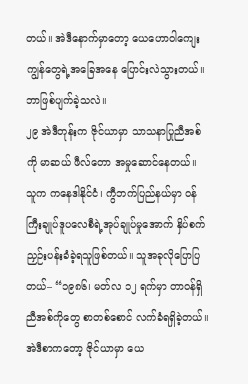တယ်။ အဲဒီနောက်မှာတော့ ယေဟောဝါကျေးကျွန်တွေရဲ့အခြေအနေ ပြောင်းလဲသွားတယ်။ ဘာဖြစ်ပျက်ခဲ့သလဲ။
၂၉ အဲဒီတုန်းက ဇိုင်ယာမှာ သာသနာပြုညီအစ်ကို မာဆယ် ဖီလ်တော အမှုဆောင်နေတယ်။ သူက ကနေဒါနိုင်ငံ၊ ကွီဘက်ပြည်နယ်မှာ ဝန်ကြီးချုပ်ဒူပလေစီရဲ့အုပ်ချုပ်မှုအောက် နှိပ်စက်ညှဉ်းပန်းခံခဲ့ရသူဖြစ်တယ်။ သူအခုလိုပြောပြတယ်– “၁၉၈၆၊ မတ်လ ၁၂ ရက်မှာ တာဝန်ရှိညီအစ်ကိုတွေ စာတစ်စောင် လက်ခံရရှိခဲ့တယ်။ အဲဒီစာကတော့ ဇိုင်ယာမှာ ယေ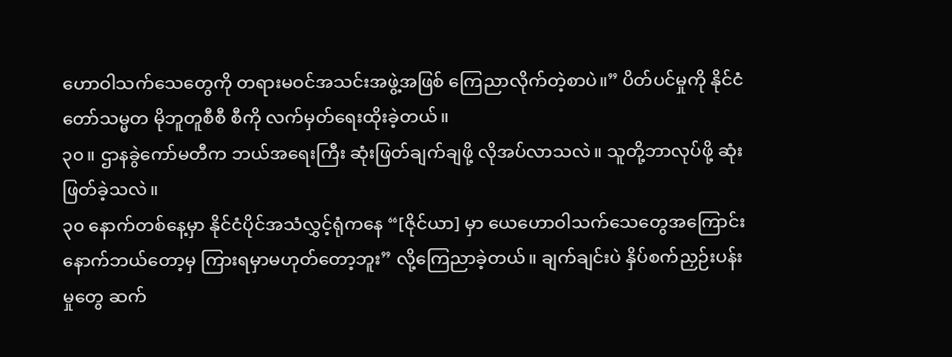ဟောဝါသက်သေတွေကို တရားမဝင်အသင်းအဖွဲ့အဖြစ် ကြေညာလိုက်တဲ့စာပဲ။” ပိတ်ပင်မှုကို နိုင်ငံတော်သမ္မတ မိုဘူတူစီစီ စီကို လက်မှတ်ရေးထိုးခဲ့တယ်။
၃၀။ ဌာနခွဲကော်မတီက ဘယ်အရေးကြီး ဆုံးဖြတ်ချက်ချဖို့ လိုအပ်လာသလဲ။ သူတို့ဘာလုပ်ဖို့ ဆုံးဖြတ်ခဲ့သလဲ။
၃၀ နောက်တစ်နေ့မှာ နိုင်ငံပိုင်အသံလွှင့်ရုံကနေ “[ဇိုင်ယာ] မှာ ယေဟောဝါသက်သေတွေအကြောင်း နောက်ဘယ်တော့မှ ကြားရမှာမဟုတ်တော့ဘူး” လို့ကြေညာခဲ့တယ်။ ချက်ချင်းပဲ နှိပ်စက်ညှဉ်းပန်းမှုတွေ ဆက်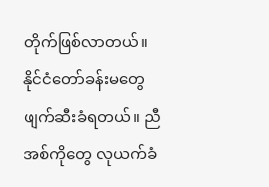တိုက်ဖြစ်လာတယ်။ နိုင်ငံတော်ခန်းမတွေ ဖျက်ဆီးခံရတယ်။ ညီအစ်ကိုတွေ လုယက်ခံ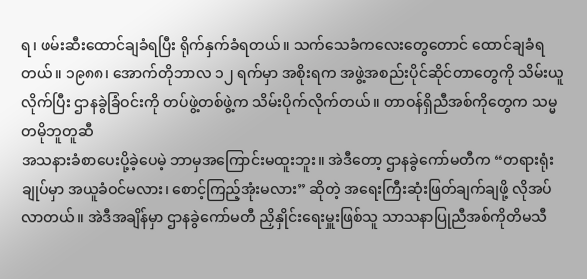ရ၊ ဖမ်းဆီးထောင်ချခံရပြီး ရိုက်နှက်ခံရတယ်။ သက်သေခံကလေးတွေတောင် ထောင်ချခံရတယ်။ ၁၉၈၈၊ အောက်တိုဘာလ ၁၂ ရက်မှာ အစိုးရက အဖွဲ့အစည်းပိုင်ဆိုင်တာတွေကို သိမ်းယူလိုက်ပြီး ဌာနခွဲခြံဝင်းကို တပ်ဖွဲ့တစ်ဖွဲ့က သိမ်းပိုက်လိုက်တယ်။ တာဝန်ရှိညီအစ်ကိုတွေက သမ္မတမိုဘူတူဆီ
အသနားခံစာပေးပို့ခဲ့ပေမဲ့ ဘာမှအကြောင်းမထူးဘူး။ အဲဒီတော့ ဌာနခွဲကော်မတီက “တရားရုံးချုပ်မှာ အယူခံဝင်မလား၊ စောင့်ကြည့်အုံးမလား” ဆိုတဲ့ အရေးကြီးဆုံးဖြတ်ချက်ချဖို့ လိုအပ်လာတယ်။ အဲဒီအချိန်မှာ ဌာနခွဲကော်မတီ ညှိနှိုင်းရေးမှူးဖြစ်သူ သာသနာပြုညီအစ်ကိုတိမသီ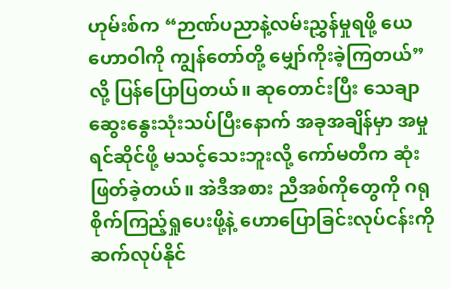ဟုမ်းစ်က “ဉာဏ်ပညာနဲ့လမ်းညွှန်မှုရဖို့ ယေဟောဝါကို ကျွန်တော်တို့ မျှော်ကိုးခဲ့ကြတယ်” လို့ ပြန်ပြောပြတယ်။ ဆုတောင်းပြီး သေချာဆွေးနွေးသုံးသပ်ပြီးနောက် အခုအချိန်မှာ အမှုရင်ဆိုင်ဖို့ မသင့်သေးဘူးလို့ ကော်မတီက ဆုံးဖြတ်ခဲ့တယ်။ အဲဒီအစား ညီအစ်ကိုတွေကို ဂရုစိုက်ကြည့်ရှုပေးဖို့နဲ့ ဟောပြောခြင်းလုပ်ငန်းကို ဆက်လုပ်နိုင်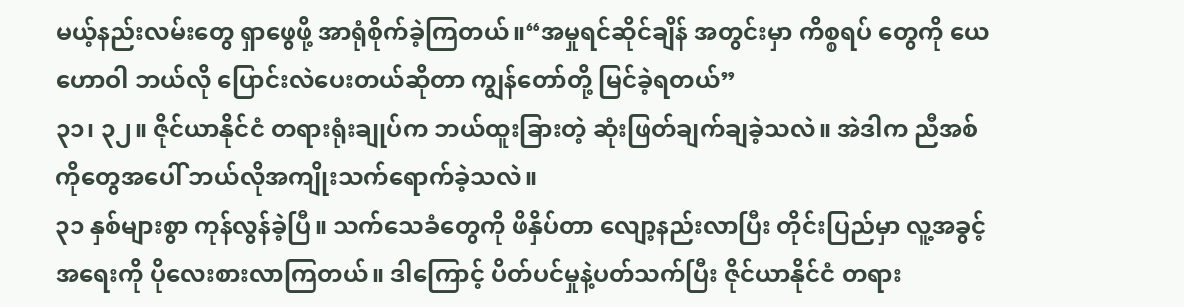မယ့်နည်းလမ်းတွေ ရှာဖွေဖို့ အာရုံစိုက်ခဲ့ကြတယ်။“အမှုရင်ဆိုင်ချိန် အတွင်းမှာ ကိစ္စရပ် တွေကို ယေဟောဝါ ဘယ်လို ပြောင်းလဲပေးတယ်ဆိုတာ ကျွန်တော်တို့ မြင်ခဲ့ရတယ်”
၃၁၊ ၃၂။ ဇိုင်ယာနိုင်ငံ တရားရုံးချုပ်က ဘယ်ထူးခြားတဲ့ ဆုံးဖြတ်ချက်ချခဲ့သလဲ။ အဲဒါက ညီအစ်ကိုတွေအပေါ် ဘယ်လိုအကျိုးသက်ရောက်ခဲ့သလဲ။
၃၁ နှစ်များစွာ ကုန်လွန်ခဲ့ပြီ။ သက်သေခံတွေကို ဖိနှိပ်တာ လျော့နည်းလာပြီး တိုင်းပြည်မှာ လူ့အခွင့်အရေးကို ပိုလေးစားလာကြတယ်။ ဒါကြောင့် ပိတ်ပင်မှုနဲ့ပတ်သက်ပြီး ဇိုင်ယာနိုင်ငံ တရား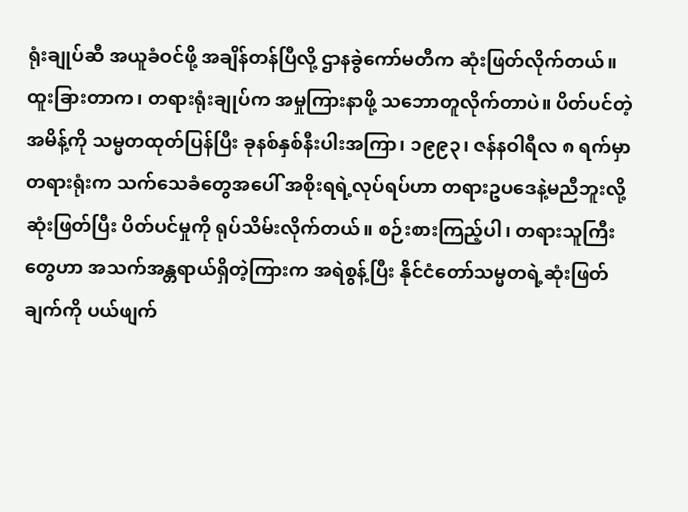ရုံးချုပ်ဆီ အယူခံဝင်ဖို့ အချိန်တန်ပြီလို့ ဌာနခွဲကော်မတီက ဆုံးဖြတ်လိုက်တယ်။ ထူးခြားတာက၊ တရားရုံးချုပ်က အမှုကြားနာဖို့ သဘောတူလိုက်တာပဲ။ ပိတ်ပင်တဲ့အမိန့်ကို သမ္မတထုတ်ပြန်ပြီး ခုနစ်နှစ်နီးပါးအကြာ၊ ၁၉၉၃၊ ဇန်နဝါရီလ ၈ ရက်မှာ တရားရုံးက သက်သေခံတွေအပေါ် အစိုးရရဲ့လုပ်ရပ်ဟာ တရားဥပဒေနဲ့မညီဘူးလို့ ဆုံးဖြတ်ပြီး ပိတ်ပင်မှုကို ရုပ်သိမ်းလိုက်တယ်။ စဉ်းစားကြည့်ပါ၊ တရားသူကြီးတွေဟာ အသက်အန္တရာယ်ရှိတဲ့ကြားက အရဲစွန့်ပြီး နိုင်ငံတော်သမ္မတရဲ့ဆုံးဖြတ်ချက်ကို ပယ်ဖျက်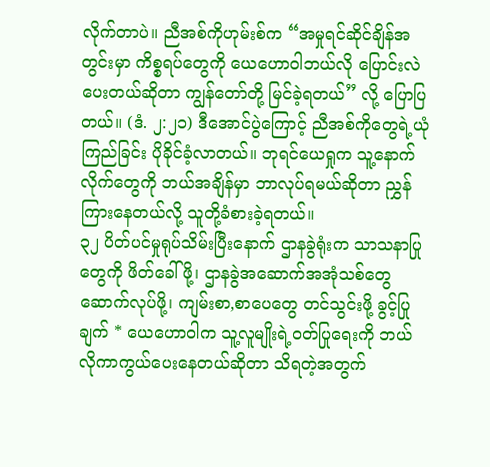လိုက်တာပဲ။ ညီအစ်ကိုဟုမ်းစ်က “အမှုရင်ဆိုင်ချိန်အတွင်းမှာ ကိစ္စရပ်တွေကို ယေဟောဝါဘယ်လို ပြောင်းလဲပေးတယ်ဆိုတာ ကျွန်တော်တို့ မြင်ခဲ့ရတယ်” လို့ ပြောပြတယ်။ (ဒံ. ၂:၂၁) ဒီအောင်ပွဲကြောင့် ညီအစ်ကိုတွေရဲ့ယုံကြည်ခြင်း ပိုခိုင်ခံ့လာတယ်။ ဘုရင်ယေရှုက သူ့နောက်လိုက်တွေကို ဘယ်အချိန်မှာ ဘာလုပ်ရမယ်ဆိုတာ ညွှန်ကြားနေတယ်လို့ သူတို့ခံစားခဲ့ရတယ်။
၃၂ ပိတ်ပင်မှုရုပ်သိမ်းပြီးနောက် ဌာနခွဲရုံးက သာသနာပြုတွေကို ဖိတ်ခေါ်ဖို့၊ ဌာနခွဲအဆောက်အအုံသစ်တွေ ဆောက်လုပ်ဖို့၊ ကျမ်းစာ,စာပေတွေ တင်သွင်းဖို့ ခွင့်ပြုချက် * ယေဟောဝါက သူ့လူမျိုးရဲ့ဝတ်ပြုရေးကို ဘယ်လိုကာကွယ်ပေးနေတယ်ဆိုတာ သိရတဲ့အတွက်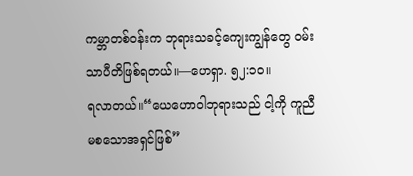ကမ္ဘာတစ်ဝန်းက ဘုရားသခင့်ကျေးကျွန်တွေ ဝမ်းသာပီတိဖြစ်ရတယ်။—ဟေရှာ. ၅၂:၁၀။
ရလာတယ်။“ယေဟောဝါဘုရားသည် ငါ့ကို ကူညီမစသောအရှင်ဖြစ်”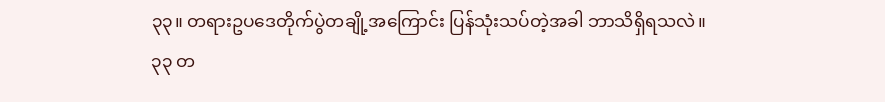၃၃။ တရားဥပဒေတိုက်ပွဲတချို့အကြောင်း ပြန်သုံးသပ်တဲ့အခါ ဘာသိရှိရသလဲ။
၃၃ တ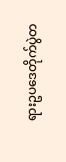ရားဥပဒေတိုက်ပွဲတ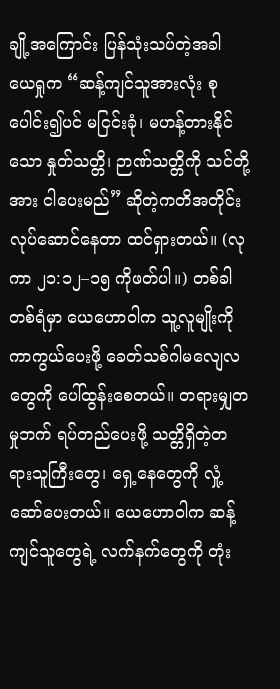ချို့အကြောင်း ပြန်သုံးသပ်တဲ့အခါ ယေရှုက “ဆန့်ကျင်သူအားလုံး စုပေါင်း၍ပင် မငြင်းခုံ၊ မဟန့်တားနိုင်သော နှုတ်သတ္တိ၊ ဉာဏ်သတ္တိကို သင်တို့အား ငါပေးမည်” ဆိုတဲ့ကတိအတိုင်း လုပ်ဆောင်နေတာ ထင်ရှားတယ်။ (လုကာ ၂၁:၁၂–၁၅ ကိုဖတ်ပါ။) တစ်ခါတစ်ရံမှာ ယေဟောဝါက သူ့လူမျိုးကိုကာကွယ်ပေးဖို့ ခေတ်သစ်ဂါမလျေလတွေကို ပေါ်ထွန်းစေတယ်။ တရားမျှတမှုဘက် ရပ်တည်ပေးဖို့ သတ္တိရှိတဲ့တရားသူကြီးတွေ၊ ရှေ့နေတွေကို လှုံ့ဆော်ပေးတယ်။ ယေဟောဝါက ဆန့်ကျင်သူတွေရဲ့ လက်နက်တွေကို တုံး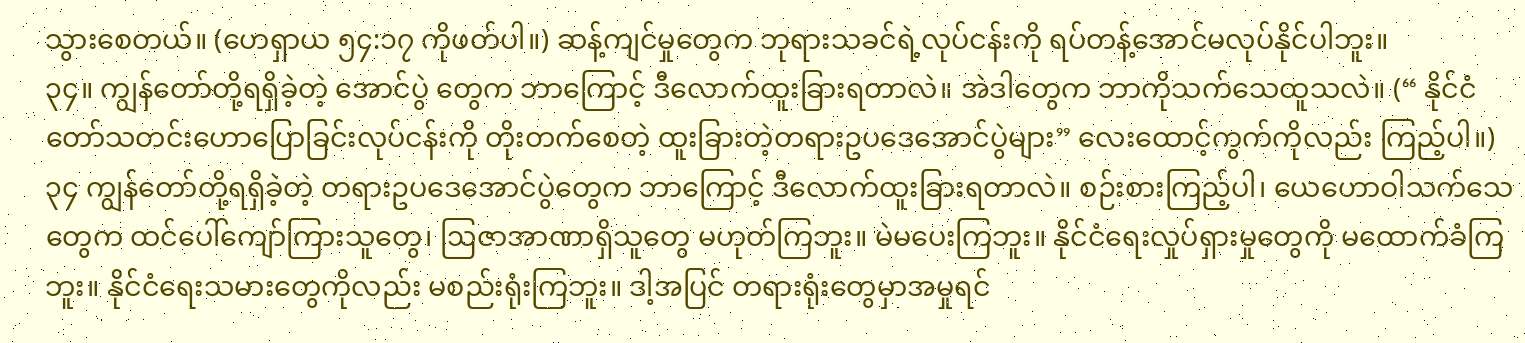သွားစေတယ်။ (ဟေရှာယ ၅၄:၁၇ ကိုဖတ်ပါ။) ဆန့်ကျင်မှုတွေက ဘုရားသခင်ရဲ့လုပ်ငန်းကို ရပ်တန့်အောင်မလုပ်နိုင်ပါဘူး။
၃၄။ ကျွန်တော်တို့ရရှိခဲ့တဲ့ အောင်ပွဲ တွေက ဘာကြောင့် ဒီလောက်ထူးခြားရတာလဲ။ အဲဒါတွေက ဘာကိုသက်သေထူသလဲ။ (“ နိုင်ငံတော်သတင်းဟောပြောခြင်းလုပ်ငန်းကို တိုးတက်စေတဲ့ ထူးခြားတဲ့တရားဥပဒေအောင်ပွဲများ” လေးထောင့်ကွက်ကိုလည်း ကြည့်ပါ။)
၃၄ ကျွန်တော်တို့ရရှိခဲ့တဲ့ တရားဥပဒေအောင်ပွဲတွေက ဘာကြောင့် ဒီလောက်ထူးခြားရတာလဲ။ စဉ်းစားကြည့်ပါ၊ ယေဟောဝါသက်သေတွေက ထင်ပေါ်ကျော်ကြားသူတွေ၊ ဩဇာအာဏာရှိသူတွေ မဟုတ်ကြဘူး။ မဲမပေးကြဘူး။ နိုင်ငံရေးလှုပ်ရှားမှုတွေကို မထောက်ခံကြဘူး။ နိုင်ငံရေးသမားတွေကိုလည်း မစည်းရုံးကြဘူး။ ဒါ့အပြင် တရားရုံးတွေမှာအမှုရင်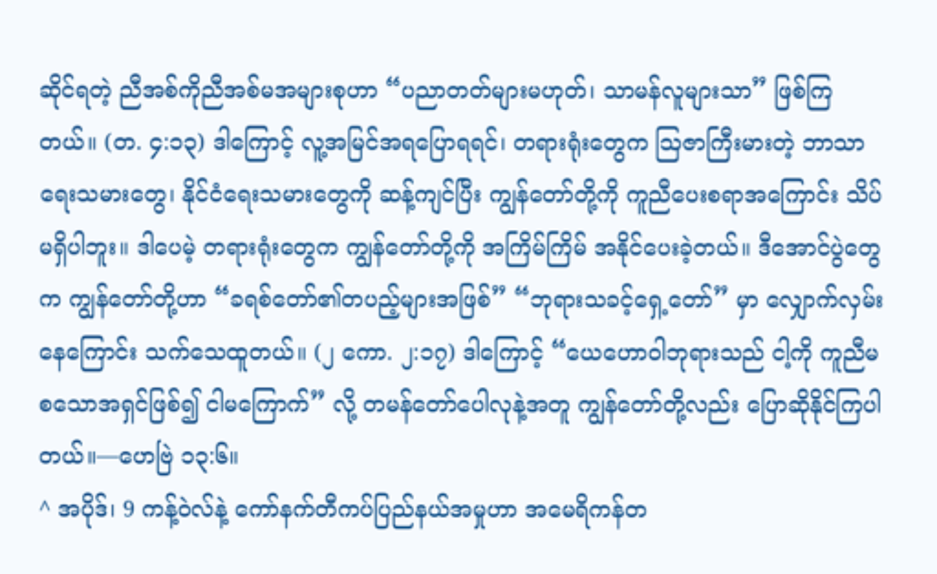ဆိုင်ရတဲ့ ညီအစ်ကိုညီအစ်မအများစုဟာ “ပညာတတ်များမဟုတ်၊ သာမန်လူများသာ” ဖြစ်ကြတယ်။ (တ. ၄:၁၃) ဒါကြောင့် လူ့အမြင်အရပြောရရင်၊ တရားရုံးတွေက ဩဇာကြီးမားတဲ့ ဘာသာရေးသမားတွေ၊ နိုင်ငံရေးသမားတွေကို ဆန့်ကျင်ပြီး ကျွန်တော်တို့ကို ကူညီပေးစရာအကြောင်း သိပ်မရှိပါဘူး။ ဒါပေမဲ့ တရားရုံးတွေက ကျွန်တော်တို့ကို အကြိမ်ကြိမ် အနိုင်ပေးခဲ့တယ်။ ဒီအောင်ပွဲတွေက ကျွန်တော်တို့ဟာ “ခရစ်တော်၏တပည့်များအဖြစ်” “ဘုရားသခင့်ရှေ့တော်” မှာ လျှောက်လှမ်းနေကြောင်း သက်သေထူတယ်။ (၂ ကော. ၂:၁၇) ဒါကြောင့် “ယေဟောဝါဘုရားသည် ငါ့ကို ကူညီမစသောအရှင်ဖြစ်၍ ငါမကြောက်” လို့ တမန်တော်ပေါလုနဲ့အတူ ကျွန်တော်တို့လည်း ပြောဆိုနိုင်ကြပါတယ်။—ဟေဗြဲ ၁၃:၆။
^ အပိုဒ်၊ 9 ကန့်ဝဲလ်နဲ့ ကော်နက်တီကပ်ပြည်နယ်အမှုဟာ အမေရိကန်တ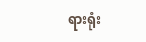ရားရုံး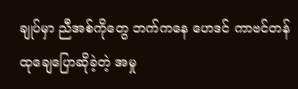ချုပ်မှာ ညီအစ်ကိုတွေ ဘက်ကနေ ဟေဒင် ကာဗင်တန် ထုချေပြောဆိုခဲ့တဲ့ အမှု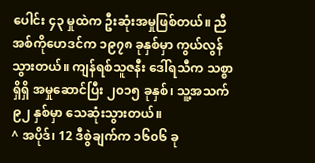ပေါင်း ၄၃ မှုထဲက ဦးဆုံးအမှုဖြစ်တယ်။ ညီအစ်ကိုဟေဒင်က ၁၉၇၈ ခုနှစ်မှာ ကွယ်လွန် သွားတယ်။ ကျန်ရစ်သူဇနီး ဒေါ်ရသီက သစ္စာရှိရှိ အမှုဆောင်ပြီး ၂၀၁၅ ခုနှစ်၊ သူ့အသက် ၉၂ နှစ်မှာ သေဆုံးသွားတယ်။
^ အပိုဒ်၊ 12 ဒီစွဲချက်က ၁၆၀၆ ခု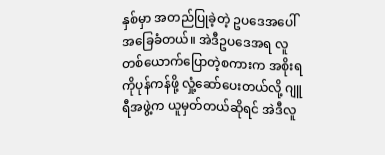နှစ်မှာ အတည်ပြုခဲ့တဲ့ ဥပဒေအပေါ် အခြေခံတယ်။ အဲဒီဥပဒေအရ လူတစ်ယောက်ပြောတဲ့စကားက အစိုးရကိုပုန်ကန်ဖို့ လှုံ့ဆော်ပေးတယ်လို့ ဂျူရီအဖွဲ့က ယူမှတ်တယ်ဆိုရင် အဲဒီလူ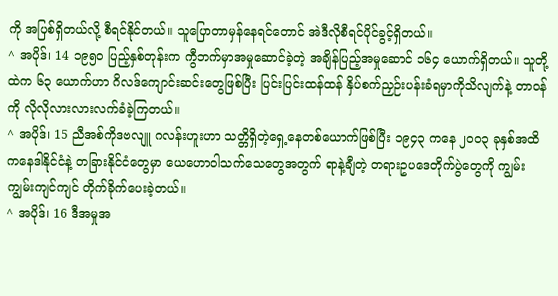ကို အပြစ်ရှိတယ်လို့ စီရင်နိုင်တယ်။ သူပြောတာမှန်နေရင်တောင် အဲဒီလိုစီရင်ပိုင်ခွင့်ရှိတယ်။
^ အပိုဒ်၊ 14 ၁၉၅၀ ပြည့်နှစ်တုန်းက ကွီဘက်မှာအမှုဆောင်ခဲ့တဲ့ အချိန်ပြည့်အမှုဆောင် ၁၆၄ ယောက်ရှိတယ်။ သူတို့ထဲက ၆၃ ယောက်ဟာ ဂိလဒ်ကျောင်းဆင်းတွေဖြစ်ပြီး ပြင်းပြင်းထန်ထန် နှိပ်စက်ညှဉ်းပန်းခံရမှာကိုသိလျက်နဲ့ တာဝန်ကို လိုလိုလားလားလက်ခံခဲ့ကြတယ်။
^ အပိုဒ်၊ 15 ညီအစ်ကိုဒဗလျူ ဂလန်းဟူးဟာ သတ္တိရှိတဲ့ရှေ့နေတစ်ယောက်ဖြစ်ပြီး ၁၉၄၃ ကနေ ၂၀၀၃ ခုနှစ်အထိ ကနေဒါနိုင်ငံနဲ့ တခြားနိုင်ငံတွေမှာ ယေဟောဝါသက်သေတွေအတွက် ရာနဲ့ချီတဲ့ တရားဥပဒေတိုက်ပွဲတွေကို ကျွမ်းကျွမ်းကျင်ကျင် တိုက်ခိုက်ပေးခဲ့တယ်။
^ အပိုဒ်၊ 16 ဒီအမှုအ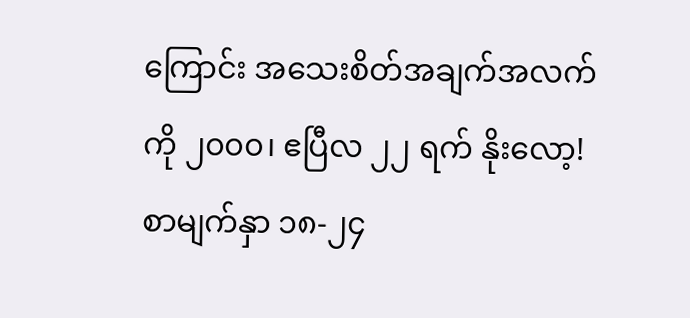ကြောင်း အသေးစိတ်အချက်အလက်ကို ၂၀၀၀၊ ဧပြီလ ၂၂ ရက် နိုးလော့! စာမျက်နှာ ၁၈-၂၄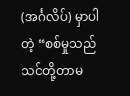(အင်္ဂလိပ်) မှာပါတဲ့ “စစ်မှုသည် သင်တို့တာမ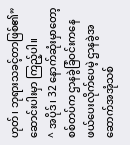ဟုတ်၊ ဘုရားသခင့်တာဖြစ်၏” ဆောင်းပါးမှာ ကြည့်ပါ။
^ အပိုဒ်၊ 32 နောက်ဆုံးမှာတော့ စစ်တပ်က ဌာနခွဲခြံဝင်းကနေ ဖယ်ပေးလိုက်ပေမဲ့ ဌာနခွဲအဆောက်အအုံသစ်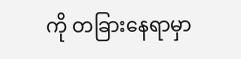ကို တခြားနေရာမှာ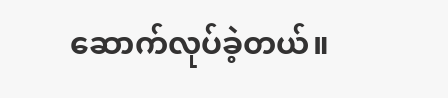ဆောက်လုပ်ခဲ့တယ်။